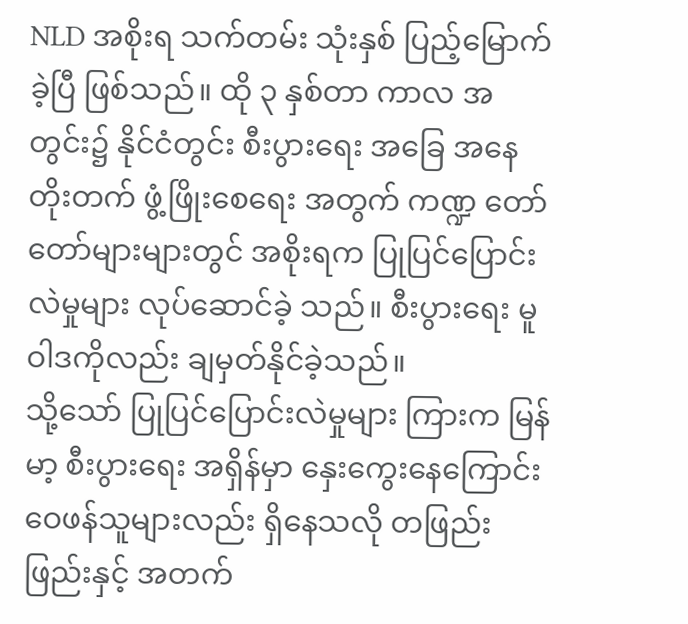NLD အစိုးရ သက်တမ်း သုံးနှစ် ပြည့်မြောက်ခဲ့ပြီ ဖြစ်သည်။ ထို ၃ နှစ်တာ ကာလ အတွင်း၌ နိုင်ငံတွင်း စီးပွားရေး အခြေ အနေ တိုးတက် ဖွံ့ဖြိုးစေရေး အတွက် ကဏ္ဍ တော်တော်များများတွင် အစိုးရက ပြုပြင်ပြောင်းလဲမှုများ လုပ်ဆောင်ခဲ့ သည်။ စီးပွားရေး မူဝါဒကိုလည်း ချမှတ်နိုင်ခဲ့သည်။
သို့သော် ပြုပြင်ပြောင်းလဲမှုများ ကြားက မြန်မာ့ စီးပွားရေး အရှိန်မှာ နှေးကွေးနေကြောင်း ဝေဖန်သူများလည်း ရှိနေသလို တဖြည်းဖြည်းနှင့် အတက်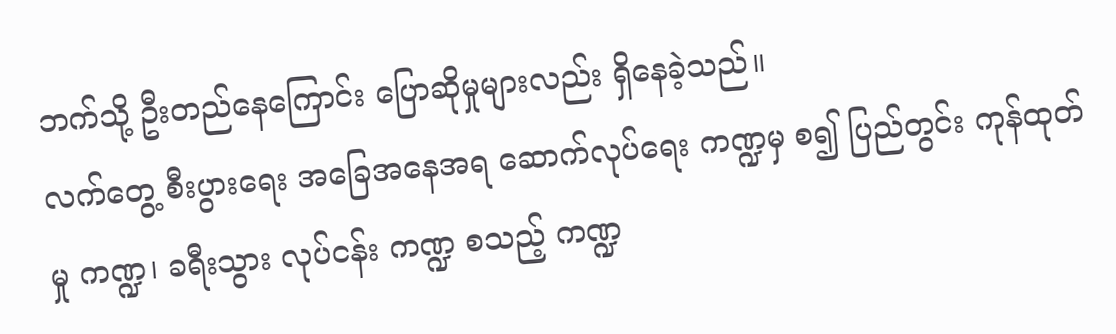ဘက်သို့ ဦးတည်နေကြောင်း ပြောဆိုမှုများလည်း ရှိနေခဲ့သည်။
လက်တွေ့ စီးပွားရေး အခြေအနေအရ ဆောက်လုပ်ရေး ကဏ္ဍမှ စ၍ ပြည်တွင်း ကုန်ထုတ်မှု ကဏ္ဍ၊ ခရီးသွား လုပ်ငန်း ကဏ္ဍ စသည့် ကဏ္ဍ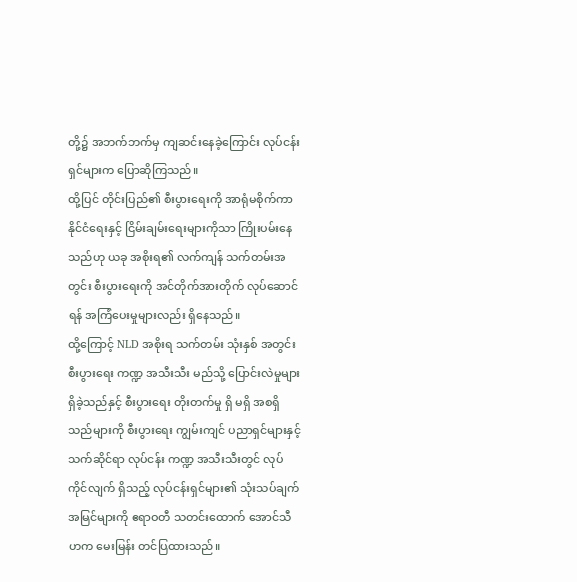တို့၌ အဘက်ဘက်မှ ကျဆင်းနေခဲ့ကြောင်း လုပ်ငန်းရှင်များက ပြောဆိုကြသည်။
ထို့ပြင် တိုင်းပြည်၏ စီးပွားရေးကို အာရုံမစိုက်ကာ နိုင်ငံရေးနှင့် ငြိမ်းချမ်းရေးများကိုသာ ကြိုးပမ်းနေသည်ဟု ယခု အစိုးရ၏ လက်ကျန် သက်တမ်းအတွင်း စီးပွားရေးကို အင်တိုက်အားတိုက် လုပ်ဆောင်ရန် အကြံပေးမှုများလည်း ရှိနေသည်။
ထို့ကြောင့် NLD အစိုးရ သက်တမ်း သုံးနှစ် အတွင်း စီးပွားရေး ကဏ္ဍ အသီးသီး မည်သို့ ပြောင်းလဲမှုများ ရှိခဲ့သည်နှင့် စီးပွားရေး တိုးတက်မှု ရှိ မရှိ အစရှိသည်များကို စီးပွားရေး ကျွမ်းကျင် ပညာရှင်များနှင့် သက်ဆိုင်ရာ လုပ်ငန်း ကဏ္ဍ အသီးသီးတွင် လုပ်ကိုင်လျက် ရှိသည့် လုပ်ငန်းရှင်များ၏ သုံးသပ်ချက် အမြင်များကို ဧရာဝတီ သတင်းထောက် အောင်သီဟက မေးမြန်း တင်ပြထားသည်။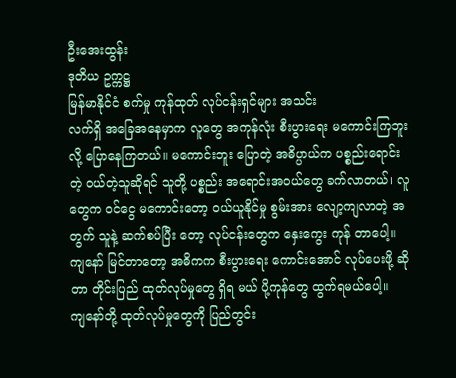ဦးအေးထွန်း
ဒုတိယ ဥက္ကဋ္ဌ
မြန်မာနိုင်ငံ စက်မှု ကုန်ထုတ် လုပ်ငန်းရှင်များ အသင်း
လက်ရှိ အခြေအနေမှာက လူတွေ အကုန်လုံး စီးပွားရေး မကောင်းကြဘူးလို့ ပြောနေကြတယ်။ မကောင်းဘူး ပြောတဲ့ အဓိပ္ပာယ်က ပစ္စည်းရောင်းတဲ့ ဝယ်တဲ့သူဆိုရင် သူတို့ ပစ္စည်း အရောင်းအဝယ်တွေ ခက်လာတယ်၊ လူတွေက ဝင်ငွေ မကောင်းတော့ ဝယ်ယူနိုင်မှု စွမ်းအား လျော့ကျလာတဲ့ အတွက် သူနဲ့ ဆက်စပ်ပြီး တော့ လုပ်ငန်းတွေက နှေးကွေး ကုန် တာပေါ့။ ကျနော် မြင်တာတော့ အဓိကက စီးပွားရေး ကောင်းအောင် လုပ်ပေးဖို့ ဆိုတာ တိုင်းပြည် ထုတ်လုပ်မှုတွေ ရှိရ မယ် ပို့ကုန်တွေ ထွက်ရမယ်ပေါ့။
ကျနော်တို့ ထုတ်လုပ်မှုတွေကို ပြည်တွင်း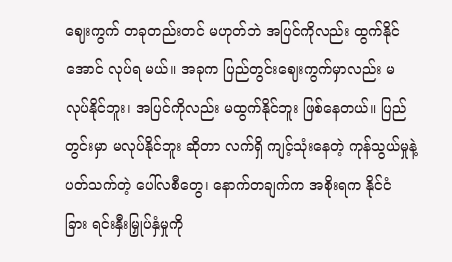ဈေးကွက် တခုတည်းတင် မဟုတ်ဘဲ အပြင်ကိုလည်း ထွက်နိုင်အောင် လုပ်ရ မယ်။ အခုက ပြည်တွင်းဈေးကွက်မှာလည်း မလုပ်နိုင်ဘူး၊ အပြင်ကိုလည်း မထွက်နိုင်ဘူး ဖြစ်နေတယ်။ ပြည်တွင်းမှာ မလုပ်နိုင်ဘူး ဆိုတာ လက်ရှိ ကျင့်သုံးနေတဲ့ ကုန်သွယ်မှုနဲ့ ပတ်သက်တဲ့ ပေါ်လစီတွေ၊ နောက်တချက်က အစိုးရက နိုင်ငံ ခြား ရင်းနှီးမြှုပ်နှံမှုကို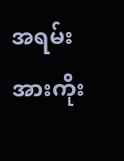အရမ်း အားကိုး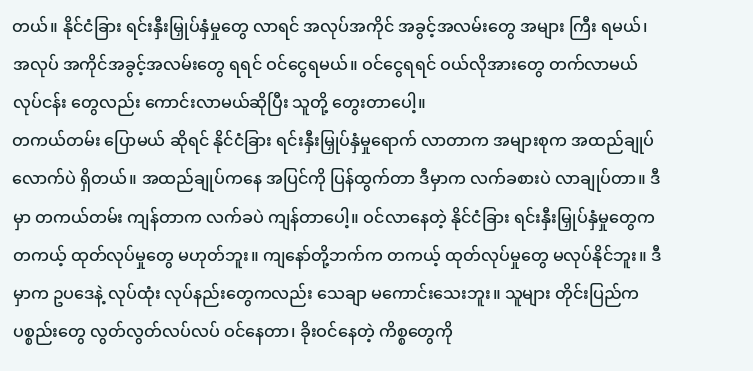တယ်။ နိုင်ငံခြား ရင်းနှီးမြှုပ်နှံမှုတွေ လာရင် အလုပ်အကိုင် အခွင့်အလမ်းတွေ အများ ကြီး ရမယ်၊ အလုပ် အကိုင်အခွင့်အလမ်းတွေ ရရင် ဝင်ငွေရမယ်။ ဝင်ငွေရရင် ဝယ်လိုအားတွေ တက်လာမယ် လုပ်ငန်း တွေလည်း ကောင်းလာမယ်ဆိုပြီး သူတို့ တွေးတာပေါ့။
တကယ်တမ်း ပြောမယ် ဆိုရင် နိုင်ငံခြား ရင်းနှီးမြှုပ်နှံမှုရောက် လာတာက အများစုက အထည်ချုပ်လောက်ပဲ ရှိတယ်။ အထည်ချုပ်ကနေ အပြင်ကို ပြန်ထွက်တာ ဒီမှာက လက်ခစားပဲ လာချုပ်တာ။ ဒီမှာ တကယ်တမ်း ကျန်တာက လက်ခပဲ ကျန်တာပေါ့။ ဝင်လာနေတဲ့ နိုင်ငံခြား ရင်းနှီးမြှုပ်နှံမှုတွေက တကယ့် ထုတ်လုပ်မှုတွေ မဟုတ်ဘူး။ ကျနော်တို့ဘက်က တကယ့် ထုတ်လုပ်မှုတွေ မလုပ်နိုင်ဘူး။ ဒီမှာက ဥပဒေနဲ့ လုပ်ထုံး လုပ်နည်းတွေကလည်း သေချာ မကောင်းသေးဘူး။ သူများ တိုင်းပြည်က ပစ္စည်းတွေ လွတ်လွတ်လပ်လပ် ဝင်နေတာ၊ ခိုးဝင်နေတဲ့ ကိစ္စတွေကို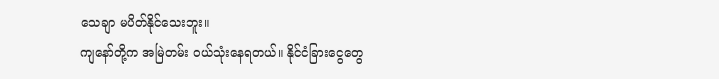သေချာ မပိတ်နိုင်သေးဘူး။
ကျနော်တို့က အမြဲတမ်း ဝယ်သုံးနေရတယ်။ နိုင်ငံခြားငွေတွေ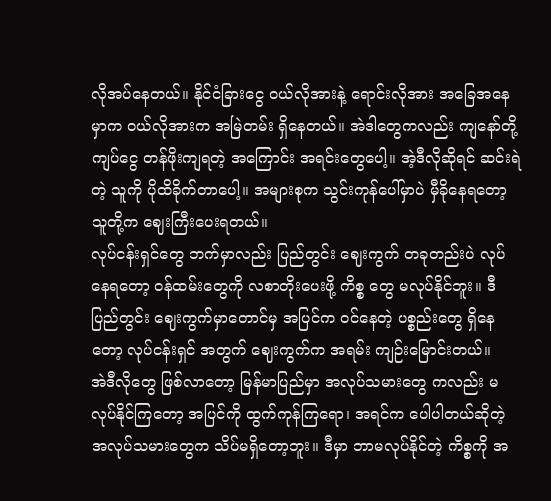လိုအပ်နေတယ်။ နိုင်ငံခြားငွေ ဝယ်လိုအားနဲ့ ရောင်းလိုအား အခြေအနေမှာက ဝယ်လိုအားက အမြဲတမ်း ရှိနေတယ်။ အဲဒါတွေကလည်း ကျနော်တို့ ကျပ်ငွေ တန်ဖိုးကျရတဲ့ အကြောင်း အရင်းတွေပေါ့။ အဲ့ဒီလိုဆိုရင် ဆင်းရဲတဲ့ သူကို ပိုထိခိုက်တာပေါ့။ အများစုက သွင်းကုန်ပေါ်မှာပဲ မှီခိုနေရတော့ သူတို့က ဈေးကြီးပေးရတယ်။
လုပ်ငန်းရှင်တွေ ဘက်မှာလည်း ပြည်တွင်း ဈေးကွက် တခုတည်းပဲ လုပ်နေရတော့ ဝန်ထမ်းတွေကို လစာတိုးပေးဖို့ ကိစ္စ တွေ မလုပ်နိုင်ဘူး။ ဒီ ပြည်တွင်း ဈေးကွက်မှာတောင်မှ အပြင်က ဝင်နေတဲ့ ပစ္စည်းတွေ ရှိနေတော့ လုပ်ငန်းရှင် အတွက် ဈေးကွက်က အရမ်း ကျဉ်းမြောင်းတယ်။
အဲဒီလိုတွေ ဖြစ်လာတော့ မြန်မာပြည်မှာ အလုပ်သမားတွေ ကလည်း မလုပ်နိုင်ကြတော့ အပြင်ကို ထွက်ကုန်ကြရော၊ အရင်က ပေါပါတယ်ဆိုတဲ့ အလုပ်သမားတွေက သိပ်မရှိတော့ဘူး။ ဒီမှာ ဘာမလုပ်နိုင်တဲ့ ကိစ္စကို အ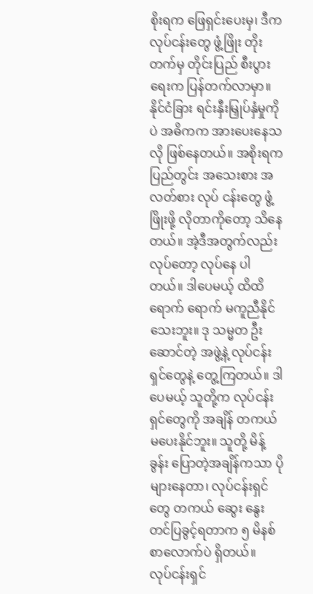စိုးရက ဖြေရှင်းပေးမှ၊ ဒီက လုပ်ငန်းတွေ ဖွံ့ဖြိုး တိုးတက်မှ တိုင်းပြည် စီးပွားရေးက ပြန်တက်လာမှာ။
နိုင်ငံခြား ရင်းနှီးမြှုပ်နှံမှုကိုပဲ အဓိကက အားပေးနေသလို ဖြစ်နေတယ်။ အစိုးရက ပြည်တွင်း အသေးစား အလတ်စား လုပ် ငန်းတွေ ဖွံ့ဖြိုးဖို့ လိုတာကိုတော့ သိနေတယ်။ အဲ့ဒီအတွက်လည်း လုပ်တော့ လုပ်နေ ပါတယ်။ ဒါပေမယ့် ထိထိ ရောက် ရောက် မကူညီနိုင်သေးဘူး။ ဒု သမ္မတ ဦးဆောင်တဲ့ အဖွဲ့နဲ့ လုပ်ငန်းရှင်တွေနဲ့ တွေ့ကြတယ်။ ဒါပေမယ့် သူတို့က လုပ်ငန်း ရှင်တွေကို အချိန် တကယ်မပေးနိုင်ဘူး။ သူတို့ မိန့်ခွန်း ပြောတဲ့အချိန်ကသာ ပိုများနေတာ၊ လုပ်ငန်းရှင်တွေ တကယ် ဆွေး နွေး တင်ပြခွင့်ရတာက ၅ မိနစ်စာလောက်ပဲ ရှိတယ်။
လုပ်ငန်းရှင်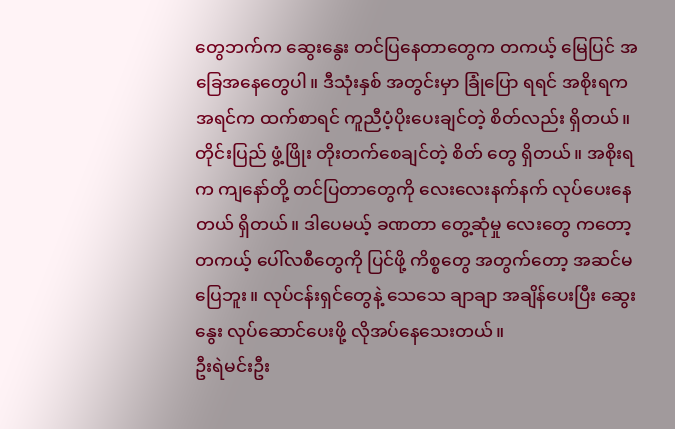တွေဘက်က ဆွေးနွေး တင်ပြနေတာတွေက တကယ့် မြေပြင် အခြေအနေတွေပါ။ ဒီသုံးနှစ် အတွင်းမှာ ခြုံပြော ရရင် အစိုးရက အရင်က ထက်စာရင် ကူညီပံ့ပိုးပေးချင်တဲ့ စိတ်လည်း ရှိတယ်။ တိုင်းပြည် ဖွံ့ဖြိုး တိုးတက်စေချင်တဲ့ စိတ် တွေ ရှိတယ်။ အစိုးရက ကျနော်တို့ တင်ပြတာတွေကို လေးလေးနက်နက် လုပ်ပေးနေတယ် ရှိတယ်။ ဒါပေမယ့် ခဏတာ တွေ့ဆုံမှု လေးတွေ ကတော့ တကယ့် ပေါ်လစီတွေကို ပြင်ဖို့ ကိစ္စတွေ အတွက်တော့ အဆင်မပြေဘူး။ လုပ်ငန်းရှင်တွေနဲ့ သေသေ ချာချာ အချိန်ပေးပြီး ဆွေးနွေး လုပ်ဆောင်ပေးဖို့ လိုအပ်နေသေးတယ်။
ဦးရဲမင်းဦး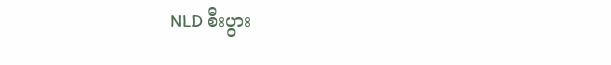NLD စီးပွား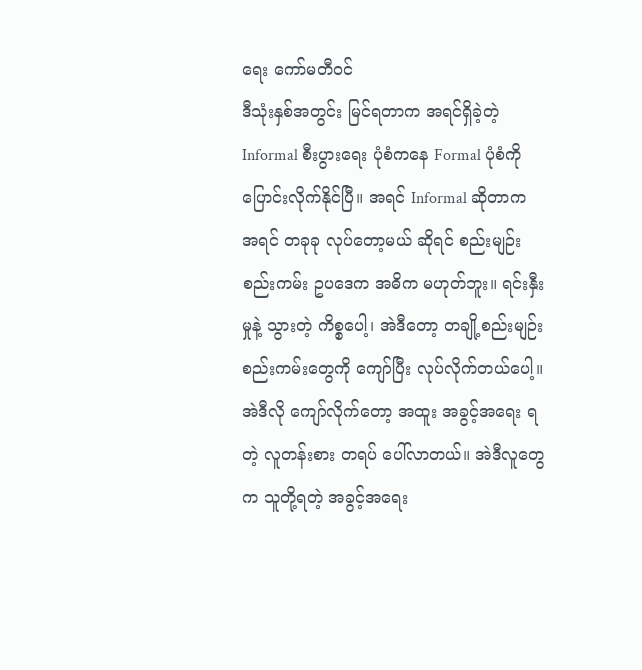ရေး ကော်မတီဝင်
ဒီသုံးနှစ်အတွင်း မြင်ရတာက အရင်ရှိခဲ့တဲ့ Informal စီးပွားရေး ပုံစံကနေ Formal ပုံစံကို ပြောင်းလိုက်နိုင်ပြီ။ အရင် Informal ဆိုတာက အရင် တခုခု လုပ်တော့မယ် ဆိုရင် စည်းမျဉ်းစည်းကမ်း ဥပဒေက အဓိက မဟုတ်ဘူး။ ရင်းနှီးမှုနဲ့ သွားတဲ့ ကိစ္စပေါ့၊ အဲဒီတော့ တချို့စည်းမျဉ်းစည်းကမ်းတွေကို ကျော်ပြီး လုပ်လိုက်တယ်ပေါ့။ အဲဒီလို ကျော်လိုက်တော့ အထူး အခွင့်အရေး ရတဲ့ လူတန်းစား တရပ် ပေါ်လာတယ်။ အဲဒီလူတွေက သူတို့ရတဲ့ အခွင့်အရေး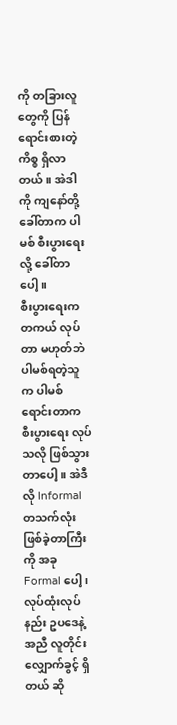ကို တခြားလူတွေကို ပြန်ရောင်းစားတဲ့ ကိစ္စ ရှိလာတယ်။ အဲဒါကို ကျနော်တို့ ခေါ်တာက ပါမစ် စီးပွားရေးလို့ ခေါ်တာပေါ့။
စီးပွားရေးက တကယ် လုပ်တာ မဟုတ်ဘဲ ပါမစ်ရတဲ့သူက ပါမစ် ရောင်းတာက စီးပွားရေး လုပ်သလို ဖြစ်သွားတာပေါ့။ အဲဒီလို Informal တသက်လုံး ဖြစ်ခဲ့တာကြီးကို အခု Formal ပေါ့၊လုပ်ထုံးလုပ်နည်း ဥပဒေနဲ့ အညီ လူတိုင်း လျှောက်ခွင့် ရှိတယ် ဆို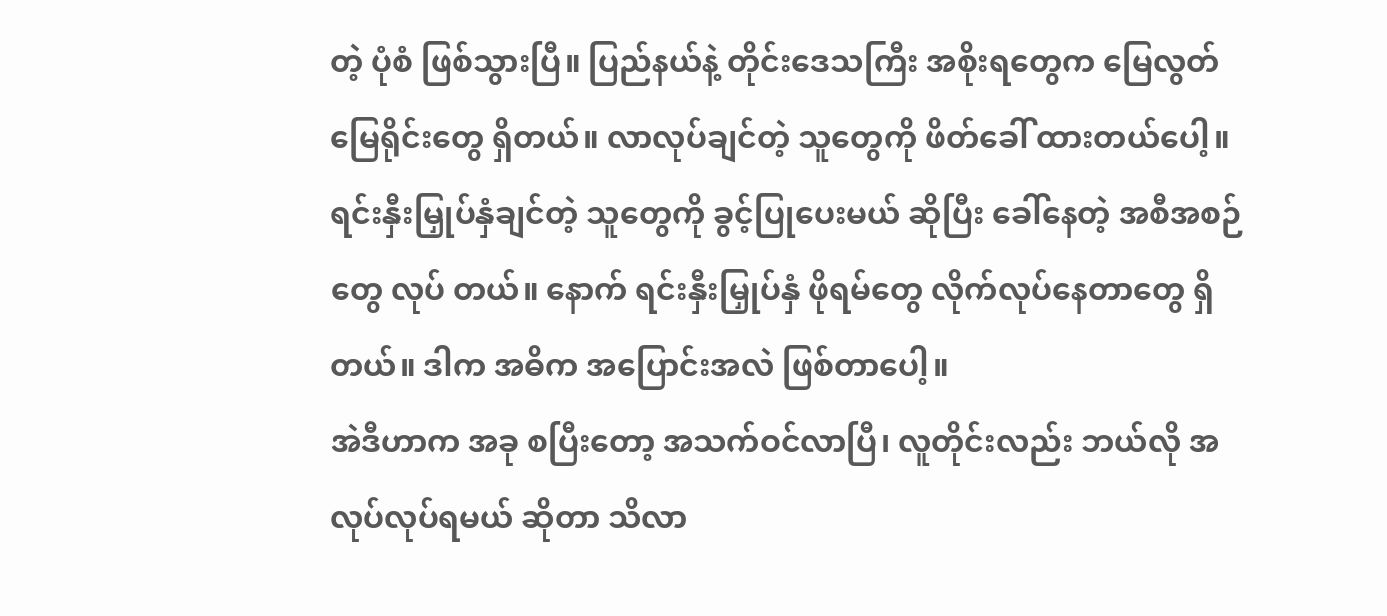တဲ့ ပုံစံ ဖြစ်သွားပြီ။ ပြည်နယ်နဲ့ တိုင်းဒေသကြီး အစိုးရတွေက မြေလွတ်မြေရိုင်းတွေ ရှိတယ်။ လာလုပ်ချင်တဲ့ သူတွေကို ဖိတ်ခေါ် ထားတယ်ပေါ့။ ရင်းနှီးမြှုပ်နှံချင်တဲ့ သူတွေကို ခွင့်ပြုပေးမယ် ဆိုပြီး ခေါ်နေတဲ့ အစီအစဉ်တွေ လုပ် တယ်။ နောက် ရင်းနှီးမြှုပ်နှံ ဖိုရမ်တွေ လိုက်လုပ်နေတာတွေ ရှိတယ်။ ဒါက အဓိက အပြောင်းအလဲ ဖြစ်တာပေါ့။
အဲဒီဟာက အခု စပြီးတော့ အသက်ဝင်လာပြီ၊ လူတိုင်းလည်း ဘယ်လို အလုပ်လုပ်ရမယ် ဆိုတာ သိလာ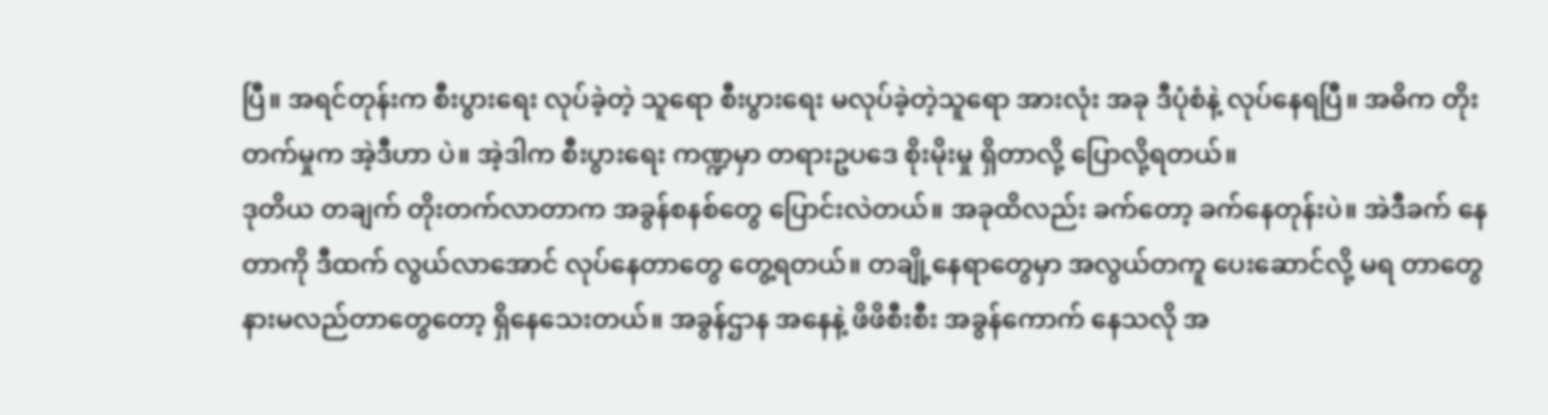ပြီ။ အရင်တုန်းက စီးပွားရေး လုပ်ခဲ့တဲ့ သူရော စီးပွားရေး မလုပ်ခဲ့တဲ့သူရော အားလုံး အခု ဒီပုံစံနဲ့ လုပ်နေရပြီ။ အဓိက တိုးတက်မှုက အဲ့ဒီဟာ ပဲ။ အဲ့ဒါက စီးပွားရေး ကဏ္ဍမှာ တရားဥပဒေ စိုးမိုးမှု ရှိတာလို့ ပြောလို့ရတယ်။
ဒုတိယ တချက် တိုးတက်လာတာက အခွန်စနစ်တွေ ပြောင်းလဲတယ်။ အခုထိလည်း ခက်တော့ ခက်နေတုန်းပဲ။ အဲဒီခက် နေတာကို ဒီထက် လွယ်လာအောင် လုပ်နေတာတွေ တွေ့ရတယ်။ တချို့နေရာတွေမှာ အလွယ်တကူ ပေးဆောင်လို့ မရ တာတွေ နားမလည်တာတွေတော့ ရှိနေသေးတယ်။ အခွန်ဌာန အနေနဲ့ ဖိဖိစီးစီး အခွန်ကောက် နေသလို အ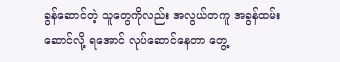ခွန်ဆောင်တဲ့ သူတွေကိုလည်း အလွယ်တကူ အခွန်ထမ်းဆောင်လို့ ရအောင် လုပ်ဆောင်နေတာ တွေ့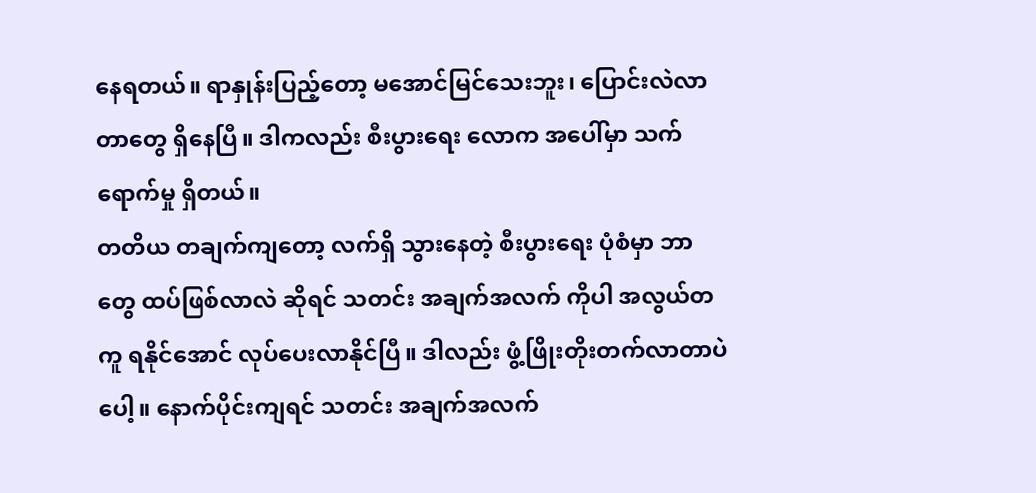နေရတယ်။ ရာနှုန်းပြည့်တော့ မအောင်မြင်သေးဘူး၊ ပြောင်းလဲလာတာတွေ ရှိနေပြီ။ ဒါကလည်း စီးပွားရေး လောက အပေါ်မှာ သက်ရောက်မှု ရှိတယ်။
တတိယ တချက်ကျတော့ လက်ရှိ သွားနေတဲ့ စီးပွားရေး ပုံစံမှာ ဘာတွေ ထပ်ဖြစ်လာလဲ ဆိုရင် သတင်း အချက်အလက် ကိုပါ အလွယ်တကူ ရနိုင်အောင် လုပ်ပေးလာနိုင်ပြီ။ ဒါလည်း ဖွံ့ဖြိုးတိုးတက်လာတာပဲပေါ့။ နောက်ပိုင်းကျရင် သတင်း အချက်အလက်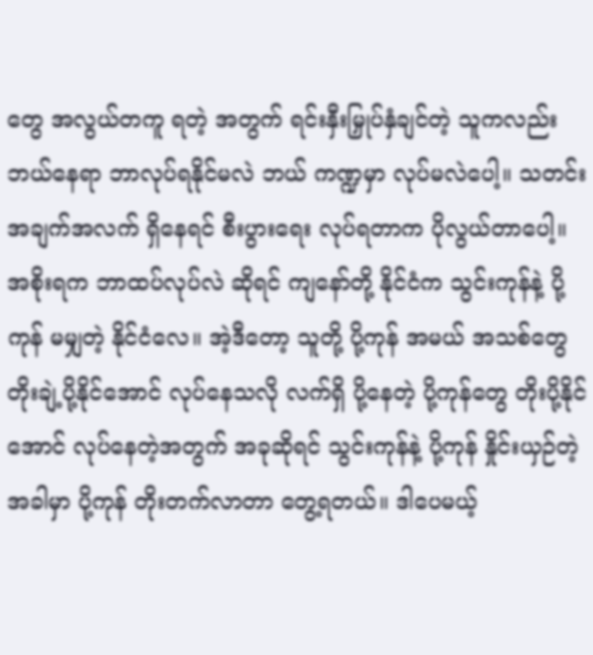တွေ အလွယ်တကူ ရတဲ့ အတွက် ရင်းနှီးမြှုပ်နှံချင်တဲ့ သူကလည်း ဘယ်နေရာ ဘာလုပ်ရနိုင်မလဲ ဘယ် ကဏ္ဍမှာ လုပ်မလဲပေါ့။ သတင်း အချက်အလက် ရှိနေရင် စီးပွားရေး လုပ်ရတာက ပိုလွယ်တာပေါ့။
အစိုးရက ဘာထပ်လုပ်လဲ ဆိုရင် ကျနော်တို့ နိုင်ငံက သွင်းကုန်နဲ့ ပို့ကုန် မမျှတဲ့ နိုင်ငံလေ။ အဲ့ဒီတော့ သူတို့ ပို့ကုန် အမယ် အသစ်တွေ တိုးချဲ့ပို့နိုင်အောင် လုပ်နေသလို လက်ရှိ ပို့နေတဲ့ ပို့ကုန်တွေ တိုးပို့နိုင်အောင် လုပ်နေတဲ့အတွက် အခုဆိုရင် သွင်းကုန်နဲ့ ပို့ကုန် နှိုင်းယှဉ်တဲ့ အခါမှာ ပို့ကုန် တိုးတက်လာတာ တွေ့ရတယ်။ ဒါပေမယ့်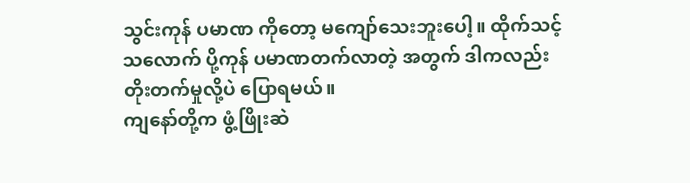သွင်းကုန် ပမာဏ ကိုတော့ မကျော်သေးဘူးပေါ့။ ထိုက်သင့်သလောက် ပို့ကုန် ပမာဏတက်လာတဲ့ အတွက် ဒါကလည်း တိုးတက်မှုလို့ပဲ ပြောရမယ်။
ကျနော်တို့က ဖွံ့ဖြိုးဆဲ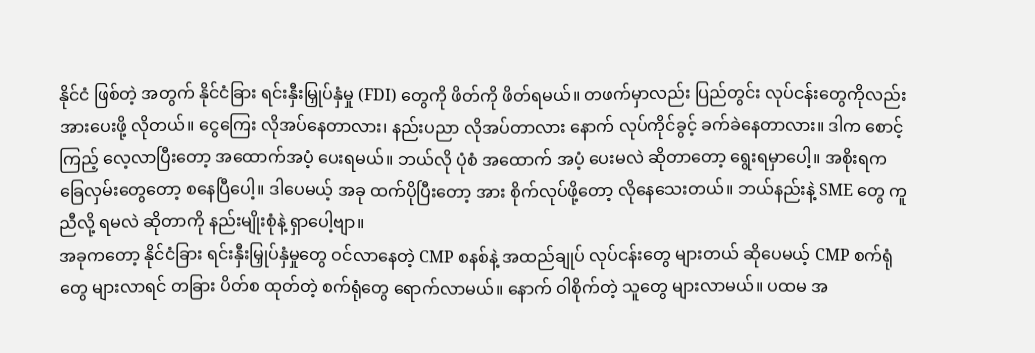နိုင်ငံ ဖြစ်တဲ့ အတွက် နိုင်ငံခြား ရင်းနှီးမြှုပ်နှံမှု (FDI) တွေကို ဖိတ်ကို ဖိတ်ရမယ်။ တဖက်မှာလည်း ပြည်တွင်း လုပ်ငန်းတွေကိုလည်း အားပေးဖို့ လိုတယ်။ ငွေကြေး လိုအပ်နေတာလား၊ နည်းပညာ လိုအပ်တာလား နောက် လုပ်ကိုင်ခွင့် ခက်ခဲနေတာလား။ ဒါက စောင့်ကြည့် လေ့လာပြီးတော့ အထောက်အပံ့ ပေးရမယ်။ ဘယ်လို ပုံစံ အထောက် အပံ့ ပေးမလဲ ဆိုတာတော့ ရွေးရမှာပေါ့။ အစိုးရက ခြေလှမ်းတွေတော့ စနေပြီပေါ့။ ဒါပေမယ့် အခု ထက်ပိုပြီးတော့ အား စိုက်လုပ်ဖို့တော့ လိုနေသေးတယ်။ ဘယ်နည်းနဲ့ SME တွေ ကူညီလို့ ရမလဲ ဆိုတာကို နည်းမျိုးစုံနဲ့ ရှာပေါ့ဗျာ။
အခုကတော့ နိုင်ငံခြား ရင်းနှီးမြှုပ်နှံမှုတွေ ဝင်လာနေတဲ့ CMP စနစ်နဲ့ အထည်ချုပ် လုပ်ငန်းတွေ များတယ် ဆိုပေမယ့် CMP စက်ရုံတွေ များလာရင် တခြား ပိတ်စ ထုတ်တဲ့ စက်ရုံတွေ ရောက်လာမယ်။ နောက် ဝါစိုက်တဲ့ သူတွေ များလာမယ်။ ပထမ အ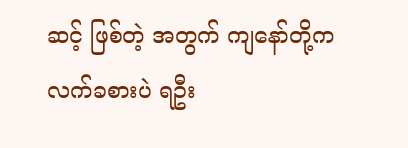ဆင့် ဖြစ်တဲ့ အတွက် ကျနော်တို့က လက်ခစားပဲ ရဦး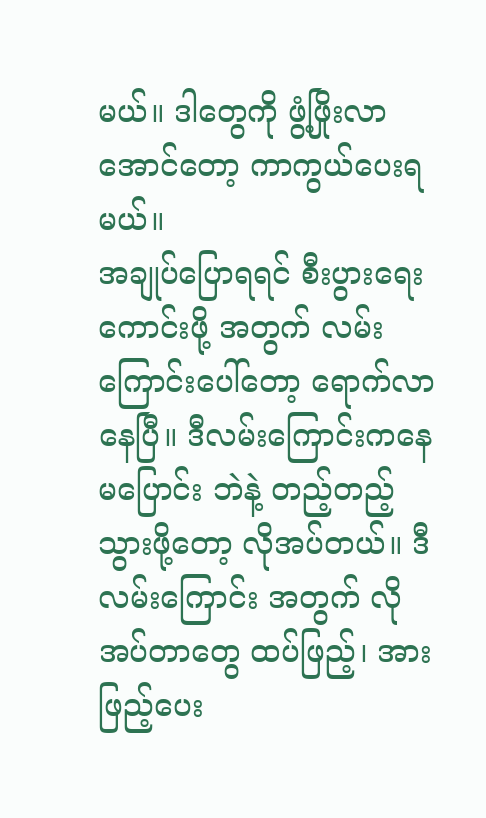မယ်။ ဒါတွေကို ဖွံ့ဖြိုးလာအောင်တော့ ကာကွယ်ပေးရမယ်။
အချုပ်ပြောရရင် စီးပွားရေး ကောင်းဖို့ အတွက် လမ်းကြောင်းပေါ်တော့ ရောက်လာနေပြီ။ ဒီလမ်းကြောင်းကနေ မပြောင်း ဘဲနဲ့ တည့်တည့်သွားဖို့တော့ လိုအပ်တယ်။ ဒီလမ်းကြောင်း အတွက် လိုအပ်တာတွေ ထပ်ဖြည့်၊ အားဖြည့်ပေး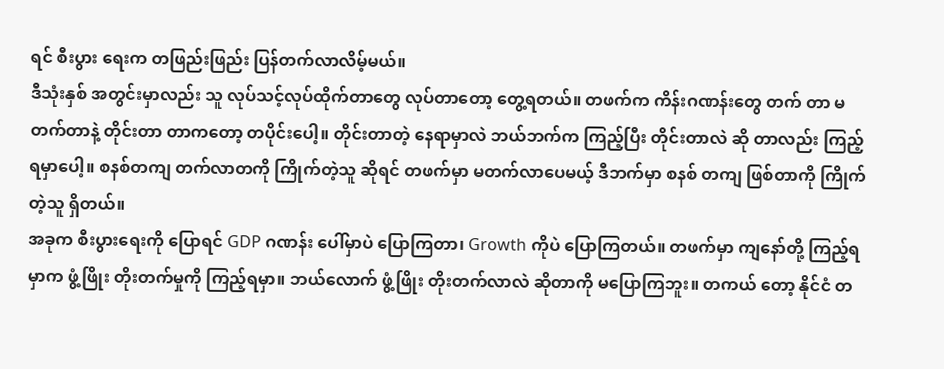ရင် စီးပွား ရေးက တဖြည်းဖြည်း ပြန်တက်လာလိမ့်မယ်။
ဒီသုံးနှစ် အတွင်းမှာလည်း သူ လုပ်သင့်လုပ်ထိုက်တာတွေ လုပ်တာတော့ တွေ့ရတယ်။ တဖက်က ကိန်းဂဏန်းတွေ တက် တာ မတက်တာနဲ့ တိုင်းတာ တာကတော့ တပိုင်းပေါ့။ တိုင်းတာတဲ့ နေရာမှာလဲ ဘယ်ဘက်က ကြည့်ပြီး တိုင်းတာလဲ ဆို တာလည်း ကြည့်ရမှာပေါ့။ စနစ်တကျ တက်လာတကို ကြိုက်တဲ့သူ ဆိုရင် တဖက်မှာ မတက်လာပေမယ့် ဒီဘက်မှာ စနစ် တကျ ဖြစ်တာကို ကြိုက်တဲ့သူ ရှိတယ်။
အခုက စီးပွားရေးကို ပြောရင် GDP ဂဏန်း ပေါ်မှာပဲ ပြောကြတာ၊ Growth ကိုပဲ ပြောကြတယ်။ တဖက်မှာ ကျနော်တို့ ကြည့်ရမှာက ဖွံ့ဖြိုး တိုးတက်မှုကို ကြည့်ရမှာ။ ဘယ်လောက် ဖွံ့ဖြိုး တိုးတက်လာလဲ ဆိုတာကို မပြောကြဘူး။ တကယ် တော့ နိုင်ငံ တ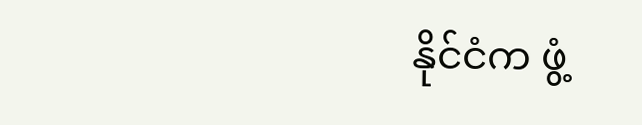နိုင်ငံက ဖွံ့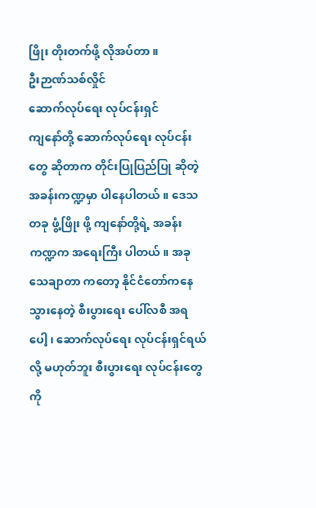ဖြိုး တိုးတက်ဖို့ လိုအပ်တာ။
ဦးဉာဏ်သစ်လှိုင်
ဆောက်လုပ်ရေး လုပ်ငန်းရှင်
ကျနော်တို့ ဆောက်လုပ်ရေး လုပ်ငန်းတွေ ဆိုတာက တိုင်းပြုပြည်ပြု ဆိုတဲ့ အခန်းကဏ္ဍမှာ ပါနေပါတယ်။ ဒေသ တခု ဖွံ့ဖြိုး ဖို့ ကျနော်တို့ရဲ့ အခန်းကဏ္ဍက အရေးကြီး ပါတယ်။ အခု သေချာတာ ကတော့ နိုင်ငံတော်ကနေ သွားနေတဲ့ စီးပွားရေး ပေါ်လစီ အရပေါ့၊ ဆောက်လုပ်ရေး လုပ်ငန်းရှင်ရယ်လို့ မဟုတ်ဘူး စီးပွားရေး လုပ်ငန်းတွေကို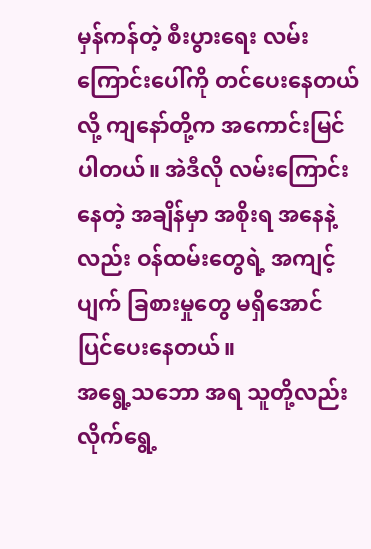မှန်ကန်တဲ့ စီးပွားရေး လမ်း ကြောင်းပေါ်ကို တင်ပေးနေတယ်လို့ ကျနော်တို့က အကောင်းမြင်ပါတယ်။ အဲဒီလို လမ်းကြောင်းနေတဲ့ အချိန်မှာ အစိုးရ အနေနဲ့လည်း ဝန်ထမ်းတွေရဲ့ အကျင့်ပျက် ခြစားမှုတွေ မရှိအောင် ပြင်ပေးနေတယ်။
အရွေ့သဘော အရ သူတို့လည်း လိုက်ရွေ့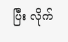ပြီး လိုက်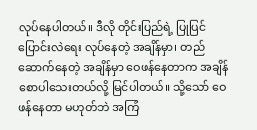လုပ်နေပါတယ်။ ဒီလို တိုင်းပြည်ရဲ့ ပြုပြင် ပြောင်းလဲရေး လုပ်နေတဲ့ အချိန်မှာ၊ တည်ဆောက်နေတဲ့ အချိန်မှာ ဝေဖန်နေတာက အချိန် စောပါသေးတယ်လို့ မြင်ပါတယ်။ သို့သော် ဝေဖန်နေတာ မဟုတ်ဘဲ အကြံ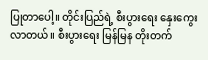ပြုတာပေါ့။ တိုင်းပြည်ရဲ့ စီးပွားရေး နှေးကွေးလာတယ်။ စီးပွားရေး မြန်မြန တိုးတက်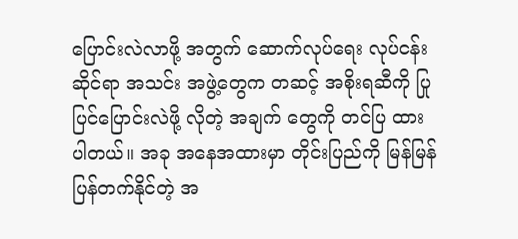ပြောင်းလဲလာဖို့ အတွက် ဆောက်လုပ်ရေး လုပ်ငန်း ဆိုင်ရာ အသင်း အဖွဲ့တွေက တဆင့် အစိုးရဆီကို ပြုပြင်ပြောင်းလဲဖို့ လိုတဲ့ အချက် တွေကို တင်ပြ ထားပါတယ်။ အခု အနေအထားမှာ တိုင်းပြည်ကို မြန်မြန် ပြန်တက်နိုင်တဲ့ အ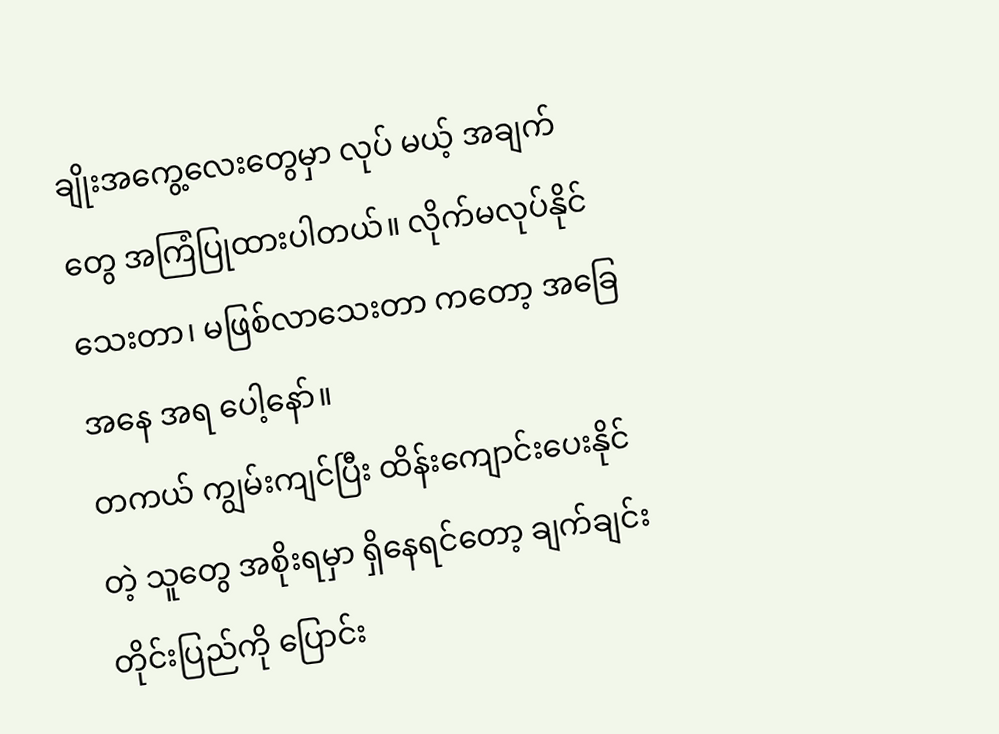ချိုးအကွေ့လေးတွေမှာ လုပ် မယ့် အချက်တွေ အကြံပြုထားပါတယ်။ လိုက်မလုပ်နိုင်သေးတာ၊ မဖြစ်လာသေးတာ ကတော့ အခြေအနေ အရ ပေါ့နော်။
တကယ် ကျွမ်းကျင်ပြီး ထိန်းကျောင်းပေးနိုင်တဲ့ သူတွေ အစိုးရမှာ ရှိနေရင်တော့ ချက်ချင်း တိုင်းပြည်ကို ပြောင်း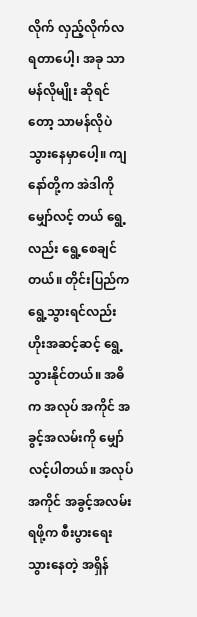လိုက် လှည့်လိုက်လ ရတာပေါ့၊ အခု သာမန်လိုမျိုး ဆိုရင်တော့ သာမန်လိုပဲ သွားနေမှာပေါ့။ ကျနော်တို့က အဲဒါကို မျှော်လင့် တယ် ရွေ့လည်း ရွေ့စေချင်တယ်။ တိုင်းပြည်က ရွေ့သွားရင်လည်း ဟိုးအဆင့်ဆင့် ရွေ့သွားနိုင်တယ်။ အဓိက အလုပ် အကိုင် အခွင့်အလမ်းကို မျှော်လင့်ပါတယ်။ အလုပ်အကိုင် အခွင့်အလမ်း ရဖို့က စီးပွားရေး သွားနေတဲ့ အရှိန်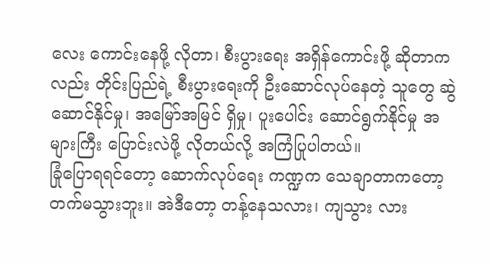လေး ကောင်းနေဖို့ လိုတာ၊ စီးပွားရေး အရှိန်ကောင်းဖို့ ဆိုတာကလည်း တိုင်းပြည်ရဲ့ စီးပွားရေးကို ဦးဆောင်လုပ်နေတဲ့ သူတွေ ဆွဲဆောင်နိုင်မှု၊ အမြော်အမြင် ရှိမှု၊ ပူးပေါင်း ဆောင်ရွက်နိုင်မှု အများကြီး ပြောင်းလဲဖို့ လိုတယ်လို့ အကြံပြုပါတယ်။
ခြုံပြောရရင်တော့ ဆောက်လုပ်ရေး ကဏ္ဍက သေချာတာကတော့ တက်မသွားဘူး။ အဲဒီတော့ တန့်နေသလား၊ ကျသွား လား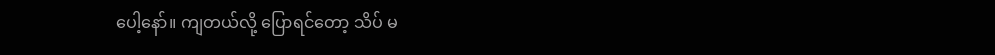ပေါ့နော်။ ကျတယ်လို့ ပြောရင်တော့ သိပ် မ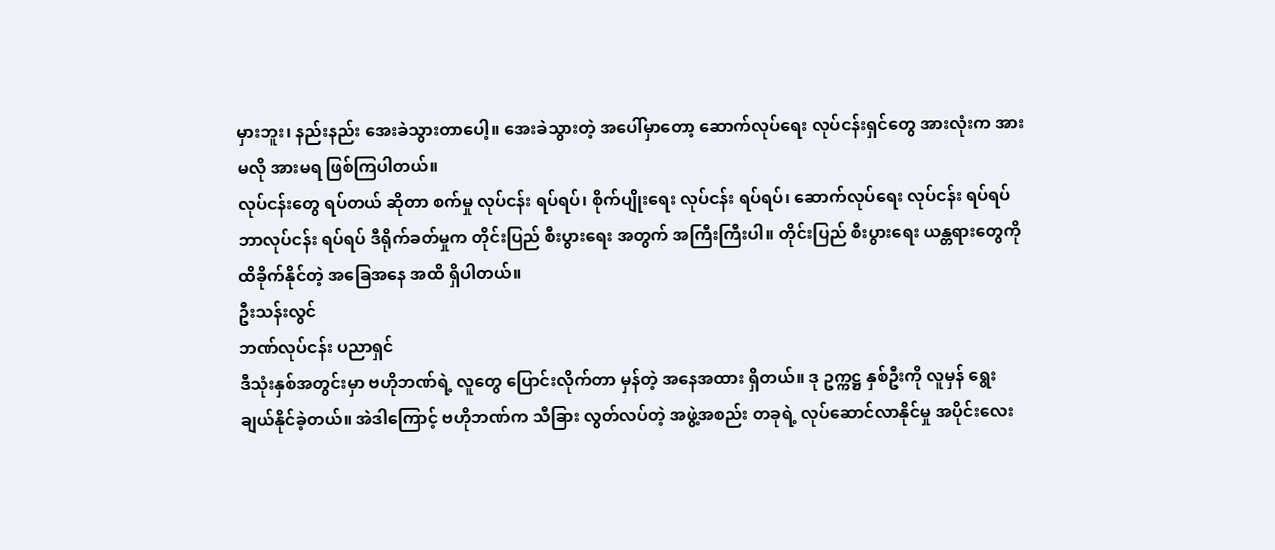မှားဘူး၊ နည်းနည်း အေးခဲသွားတာပေါ့။ အေးခဲသွားတဲ့ အပေါ်မှာတော့ ဆောက်လုပ်ရေး လုပ်ငန်းရှင်တွေ အားလုံးက အားမလို အားမရ ဖြစ်ကြပါတယ်။
လုပ်ငန်းတွေ ရပ်တယ် ဆိုတာ စက်မှု လုပ်ငန်း ရပ်ရပ်၊ စိုက်ပျိုးရေး လုပ်ငန်း ရပ်ရပ်၊ ဆောက်လုပ်ရေး လုပ်ငန်း ရပ်ရပ် ဘာလုပ်ငန်း ရပ်ရပ် ဒီရိုက်ခတ်မှုက တိုင်းပြည် စီးပွားရေး အတွက် အကြီးကြီးပါ။ တိုင်းပြည် စီးပွားရေး ယန္တရားတွေကို ထိခိုက်နိုင်တဲ့ အခြေအနေ အထိ ရှိပါတယ်။
ဦးသန်းလွင်
ဘဏ်လုပ်ငန်း ပညာရှင်
ဒီသုံးနှစ်အတွင်းမှာ ဗဟိုဘဏ်ရဲ့ လူတွေ ပြောင်းလိုက်တာ မှန်တဲ့ အနေအထား ရှိတယ်။ ဒု ဥက္ကဋ္ဌ နှစ်ဦးကို လူမှန် ရွေး ချယ်နိုင်ခဲ့တယ်။ အဲဒါကြောင့် ဗဟိုဘဏ်က သီခြား လွတ်လပ်တဲ့ အဖွဲ့အစည်း တခုရဲ့ လုပ်ဆောင်လာနိုင်မှု အပိုင်းလေး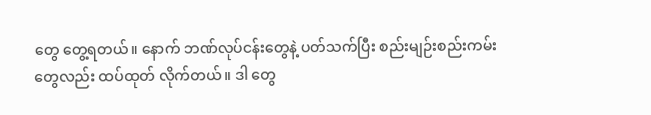တွေ တွေ့ရတယ်။ နောက် ဘဏ်လုပ်ငန်းတွေနဲ့ ပတ်သက်ပြီး စည်းမျဉ်းစည်းကမ်းတွေလည်း ထပ်ထုတ် လိုက်တယ်။ ဒါ တွေ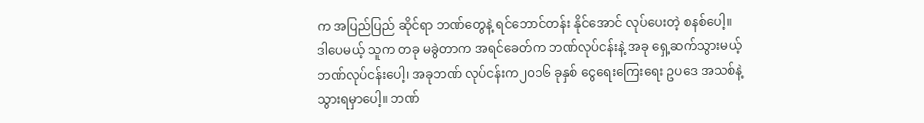က အပြည်ပြည် ဆိုင်ရာ ဘဏ်တွေနဲ့ ရင်ဘောင်တန်း နိုင်အောင် လုပ်ပေးတဲ့ စနစ်ပေါ့။
ဒါပေမယ့် သူက တခု မခွဲတာက အရင်ခေတ်က ဘဏ်လုပ်ငန်းနဲ့ အခု ရှေ့ဆက်သွားမယ့် ဘဏ်လုပ်ငန်းပေါ့၊ အခုဘဏ် လုပ်ငန်းက၂၀၁၆ ခုနှစ် ငွေရေးကြေးရေး ဥပဒေ အသစ်နဲ့ သွားရမှာပေါ့။ ဘဏ်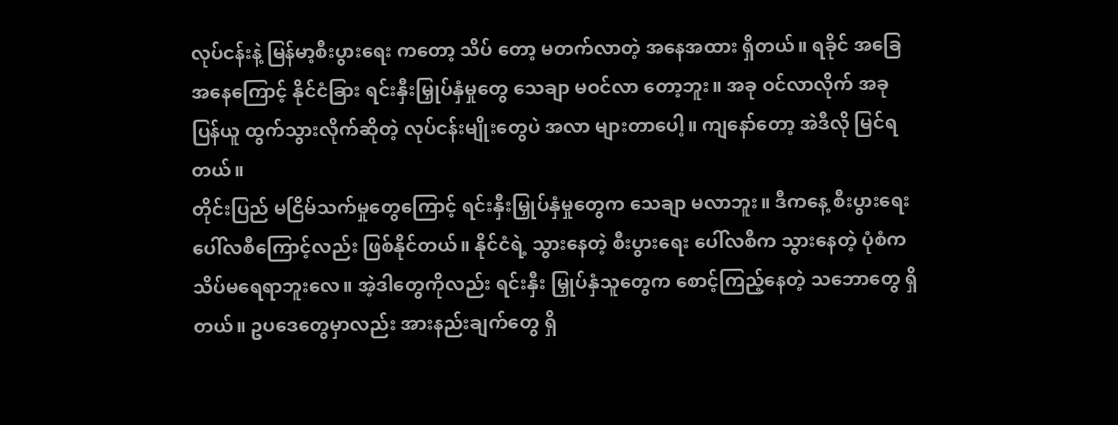လုပ်ငန်းနဲ့ မြန်မာ့စီးပွားရေး ကတော့ သိပ် တော့ မတက်လာတဲ့ အနေအထား ရှိတယ်။ ရခိုင် အခြေအနေကြောင့် နိုင်ငံခြား ရင်းနှီးမြှုပ်နှံမှုတွေ သေချာ မဝင်လာ တော့ဘူး။ အခု ဝင်လာလိုက် အခု ပြန်ယူ ထွက်သွားလိုက်ဆိုတဲ့ လုပ်ငန်းမျိုးတွေပဲ အလာ များတာပေါ့။ ကျနော်တော့ အဲဒီလို မြင်ရတယ်။
တိုင်းပြည် မငြိမ်သက်မှုတွေကြောင့် ရင်းနှီးမြှုပ်နှံမှုတွေက သေချာ မလာဘူး။ ဒီကနေ့ စီးပွားရေး ပေါ်လစီကြောင့်လည်း ဖြစ်နိုင်တယ်။ နိုင်ငံရဲ့ သွားနေတဲ့ စီးပွားရေး ပေါ်လစီက သွားနေတဲ့ ပုံစံက သိပ်မရေရာဘူးလေ။ အဲ့ဒါတွေကိုလည်း ရင်းနှီး မြှုပ်နှံသူတွေက စောင့်ကြည့်နေတဲ့ သဘောတွေ ရှိတယ်။ ဥပဒေတွေမှာလည်း အားနည်းချက်တွေ ရှိ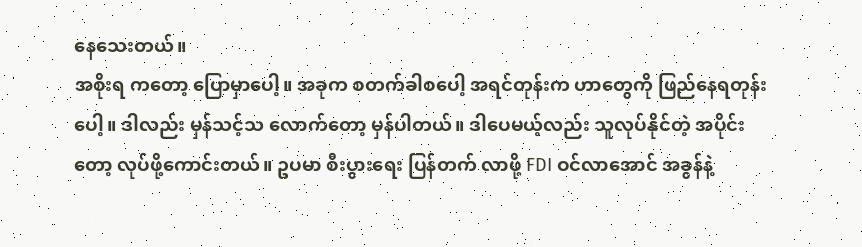နေသေးတယ်။
အစိုးရ ကတော့ ပြောမှာပေါ့။ အခုက စတက်ခါစပေါ့ အရင်တုန်းက ဟာတွေကို ဖြည်နေရတုန်းပေါ့။ ဒါလည်း မှန်သင့်သ လောက်တော့ မှန်ပါတယ်။ ဒါပေမယ့်လည်း သူလုပ်နိုင်တဲ့ အပိုင်းတော့ လုပ်ဖို့ကောင်းတယ်။ ဥပမာ စီးပွားရေး ပြန်တက် လာဖို့ FDI ဝင်လာအောင် အခွန်နဲ့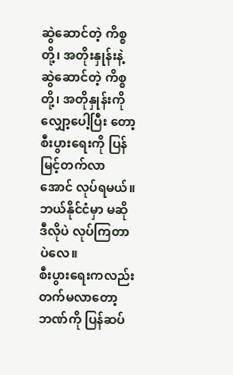ဆွဲဆောင်တဲ့ ကိစ္စတို့၊ အတိုးနှုန်းနဲ့ ဆွဲဆောင်တဲ့ ကိစ္စတို့၊ အတိုနှုန်းကို လျှော့ပေါ့ပြီး တော့ စီးပွားရေးကို ပြန်မြင့်တက်လာအောင် လုပ်ရမယ်။ ဘယ်နိုင်ငံမှာ မဆို ဒီလိုပဲ လုပ်ကြတာပဲလေ။
စီးပွားရေးကလည်း တက်မလာတော့ ဘဏ်ကို ပြန်ဆပ်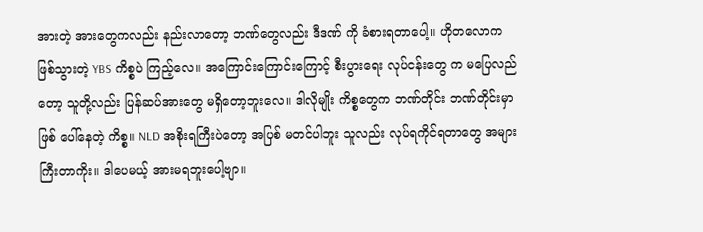အားတဲ့ အားတွေကလည်း နည်းလာတော့ ဘဏ်တွေလည်း ဒီဒဏ် ကို ခံစားရတာပေါ့။ ဟိုတလောက ဖြစ်သွားတဲ့ YBS ကိစ္စပဲ ကြည့်လေ။ အကြောင်းကြောင်းကြောင့် စီးပွားရေး လုပ်ငန်းတွေ က မပြေလည်တော့ သူတို့လည်း ပြန်ဆပ်အားတွေ မရှိတော့ဘူးလေ။ ဒါလိုမျိုး ကိစ္စတွေက ဘဏ်တိုင်း ဘဏ်တိုင်းမှာ ဖြစ် ပေါ်နေတဲ့ ကိစ္စ။ NLD အစိုးရကြီးပဲတော့ အပြစ် မတင်ပါဘူး သူလည်း လုပ်ရကိုင်ရတာတွေ အများကြီးတာကိုး။ ဒါပေမယ့် အားမရဘူးပေါ့ဗျာ။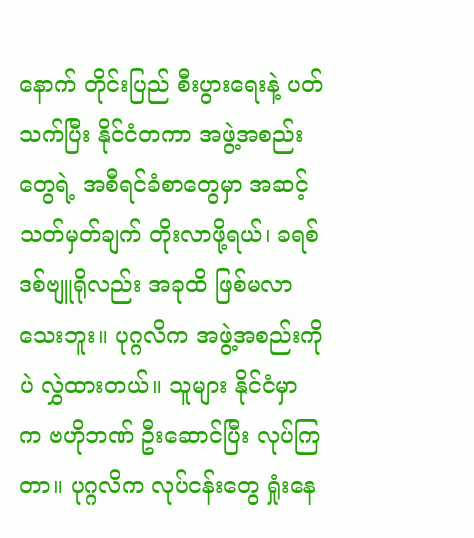နောက် တိုင်းပြည် စီးပွားရေးနဲ့ ပတ်သက်ပြီး နိုင်ငံတကာ အဖွဲ့အစည်းတွေရဲ့ အစီရင်ခံစာတွေမှာ အဆင့် သတ်မှတ်ချက် တိုးလာဖို့ရယ်၊ ခရစ်ဒစ်ဗျူရိုလည်း အခုထိ ဖြစ်မလာသေးဘူး။ ပုဂ္ဂလိက အဖွဲ့အစည်းကိုပဲ လွှဲထားတယ်။ သူများ နိုင်ငံမှာ က ဗဟိုဘဏ် ဦးဆောင်ပြီး လုပ်ကြတာ။ ပုဂ္ဂလိက လုပ်ငန်းတွေ ရှုံးနေ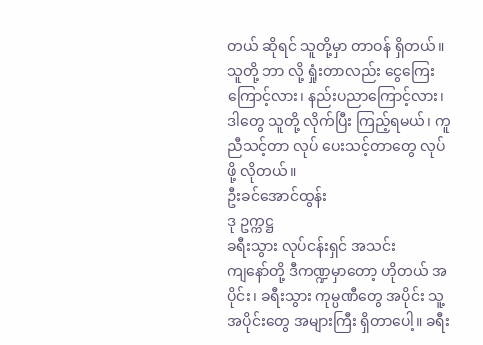တယ် ဆိုရင် သူတို့မှာ တာဝန် ရှိတယ်။ သူတို့ ဘာ လို့ ရှုံးတာလည်း ငွေကြေးကြောင့်လား၊ နည်းပညာကြောင့်လား၊ ဒါတွေ သူတို့ လိုက်ပြီး ကြည့်ရမယ်၊ ကူညီသင့်တာ လုပ် ပေးသင့်တာတွေ လုပ်ဖို့ လိုတယ်။
ဦးခင်အောင်ထွန်း
ဒု ဥက္ကဋ္ဌ
ခရီးသွား လုပ်ငန်းရှင် အသင်း
ကျနော်တို့ ဒီကဏ္ဍမှာတော့ ဟိုတယ် အပိုင်း၊ ခရီးသွား ကုမ္ပဏီတွေ အပိုင်း သူ့ အပိုင်းတွေ အများကြီး ရှိတာပေါ့။ ခရီး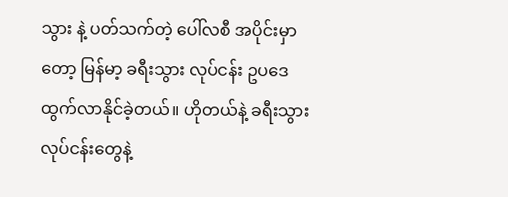သွား နဲ့ ပတ်သက်တဲ့ ပေါ်လစီ အပိုင်းမှာတော့ မြန်မာ့ ခရီးသွား လုပ်ငန်း ဥပဒေ ထွက်လာနိုင်ခဲ့တယ်။ ဟိုတယ်နဲ့ ခရီးသွား လုပ်ငန်းတွေနဲ့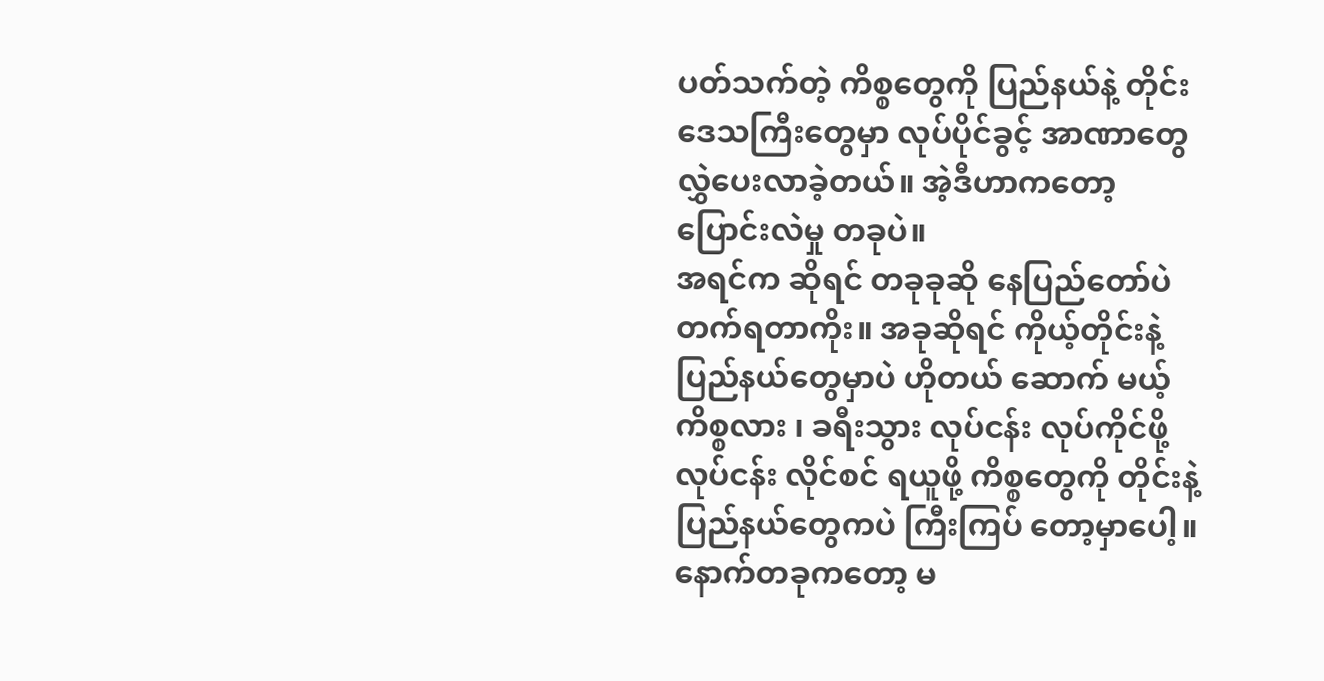ပတ်သက်တဲ့ ကိစ္စတွေကို ပြည်နယ်နဲ့ တိုင်းဒေသကြီးတွေမှာ လုပ်ပိုင်ခွင့် အာဏာတွေ လွှဲပေးလာခဲ့တယ်။ အဲ့ဒီဟာကတော့ ပြောင်းလဲမှု တခုပဲ။
အရင်က ဆိုရင် တခုခုဆို နေပြည်တော်ပဲ တက်ရတာကိုး။ အခုဆိုရင် ကိုယ့်တိုင်းနဲ့ ပြည်နယ်တွေမှာပဲ ဟိုတယ် ဆောက် မယ့် ကိစ္စလား ၊ ခရီးသွား လုပ်ငန်း လုပ်ကိုင်ဖို့ လုပ်ငန်း လိုင်စင် ရယူဖို့ ကိစ္စတွေကို တိုင်းနဲ့ ပြည်နယ်တွေကပဲ ကြီးကြပ် တော့မှာပေါ့။ နောက်တခုကတော့ မ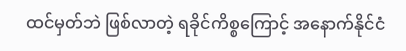ထင်မှတ်ဘဲ ဖြစ်လာတဲ့ ရခိုင်ကိစ္စကြောင့် အနောက်နိုင်ငံ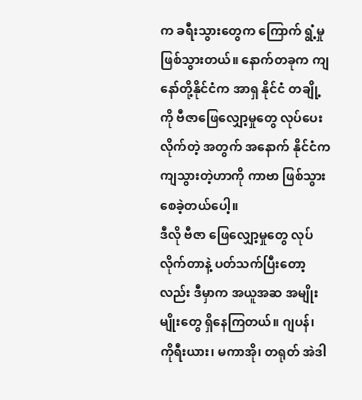က ခရီးသွားတွေက ကြောက် ရွံ့မှု ဖြစ်သွားတယ်။ နောက်တခုက ကျနော်တို့နိုင်ငံက အာရှ နိုင်ငံ တချို့ကို ဗီဇာဖြေလျှော့မှုတွေ လုပ်ပေးလိုက်တဲ့ အတွက် အနောက် နိုင်ငံက ကျသွားတဲ့ဟာကို ကာဗာ ဖြစ်သွားစေခဲ့တယ်ပေါ့။
ဒီလို ဗီဇာ ဖြေလျှော့မှုတွေ လုပ်လိုက်တာနဲ့ ပတ်သက်ပြီးတော့လည်း ဒီမှာက အယူအဆ အမျိုးမျိုးတွေ ရှိနေကြတယ်။ ဂျပန်၊ ကိုရီးယား၊ မကာအို၊ တရုတ် အဲဒါ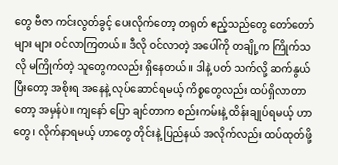တွေ ဗီဇာ ကင်းလွတ်ခွင့် ပေးလိုက်တော့ တရုတ် ဧည့်သည်တွေ တော်တော်များ များ ဝင်လာကြတယ်။ ဒီလို ဝင်လာတဲ့ အပေါ်ကို တချို့က ကြိုက်သလို မကြိုက်တဲ့ သူတွေကလည်း ရှိနေတယ်။ ဒါနဲ့ ပတ် သက်လို့ ဆက်နွယ်ပြီးတော့ အစိုးရ အနေနဲ့ လုပ်ဆောင်ရမယ့် ကိစ္စတွေလည်း ထပ်ရှိလာတာတော့ အမှန်ပဲ။ ကျနော် ပြော ချင်တာက စည်းကမ်းနဲ့ ထိန်းချုပ်ရမယ့် ဟာတွေ၊ လိုက်နာရမယ့် ဟာတွေ တိုင်းနဲ့ ပြည်နယ် အလိုက်လည်း ထပ်ထုတ်ဖို့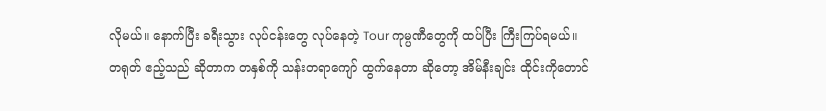လိုမယ်။ နောက်ပြီး ခရီးသွား လုပ်ငန်းတွေ လုပ်နေတဲ့ Tour ကုမ္ပဏီတွေကို ထပ်ပြီး ကြီးကြပ်ရမယ်။
တရုတ် ဧည့်သည် ဆိုတာက တနှစ်ကို သန်းတရာကျော် ထွက်နေတာ ဆိုတော့ အိမ်နီးချင်း ထိုင်းကိုတောင်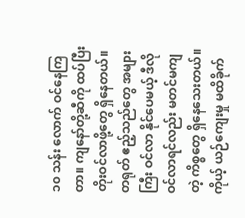၁၀ သန်း လောက် ဝင်နေကြတာ။ ကျနော်တို့ဆီကို ထပ်ပြီး တိုးဝင်လာဖို့တွေ ရှိနေတယ်။ တရုတ် ဧည့်သည်တွေ အများကြီး ဝင်လာ နိုင်ပေမယ့် ဒီလိုဝင်လာရင်လည်း မတင်မကျတဲ့ ကိစ္စတွေ ရှိနေသေးတယ်။ ကိုယ့် ယဉ်ကျေးမှု မထိခိုက်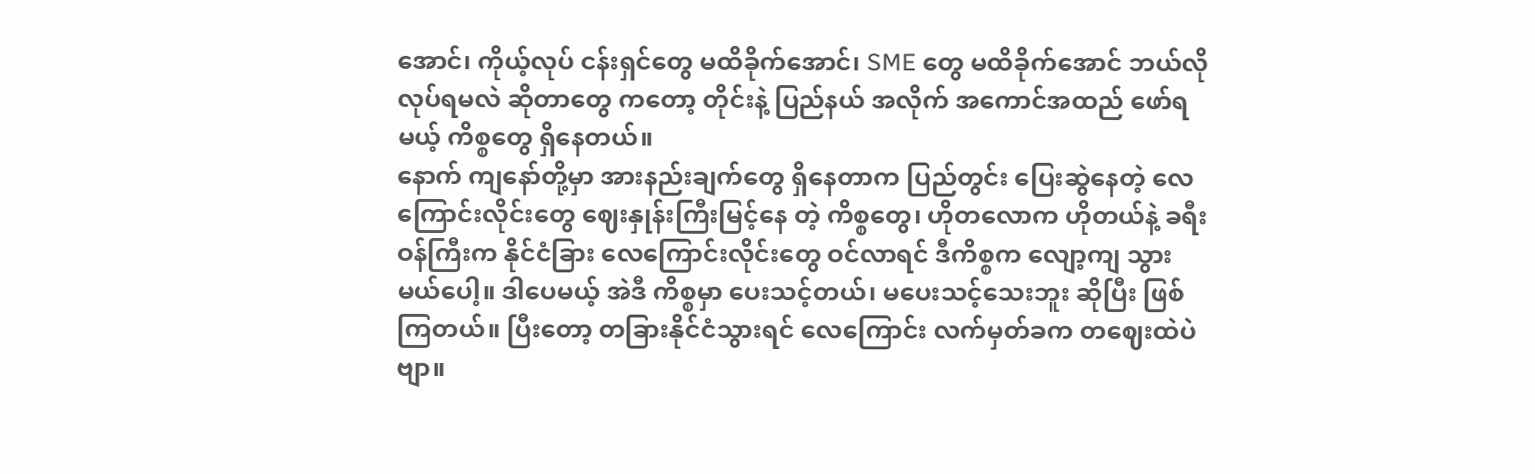အောင်၊ ကိုယ့်လုပ် ငန်းရှင်တွေ မထိခိုက်အောင်၊ SME တွေ မထိခိုက်အောင် ဘယ်လို လုပ်ရမလဲ ဆိုတာတွေ ကတော့ တိုင်းနဲ့ ပြည်နယ် အလိုက် အကောင်အထည် ဖော်ရမယ့် ကိစ္စတွေ ရှိနေတယ်။
နောက် ကျနော်တို့မှာ အားနည်းချက်တွေ ရှိနေတာက ပြည်တွင်း ပြေးဆွဲနေတဲ့ လေကြောင်းလိုင်းတွေ ဈေးနှုန်းကြီးမြင့်နေ တဲ့ ကိစ္စတွေ၊ ဟိုတလောက ဟိုတယ်နဲ့ ခရီး ဝန်ကြီးက နိုင်ငံခြား လေကြောင်းလိုင်းတွေ ဝင်လာရင် ဒီကိစ္စက လျော့ကျ သွားမယ်ပေါ့။ ဒါပေမယ့် အဲဒီ ကိစ္စမှာ ပေးသင့်တယ်၊ မပေးသင့်သေးဘူး ဆိုပြီး ဖြစ်ကြတယ်။ ပြီးတော့ တခြားနိုင်ငံသွားရင် လေကြောင်း လက်မှတ်ခက တဈေးထဲပဲဗျာ။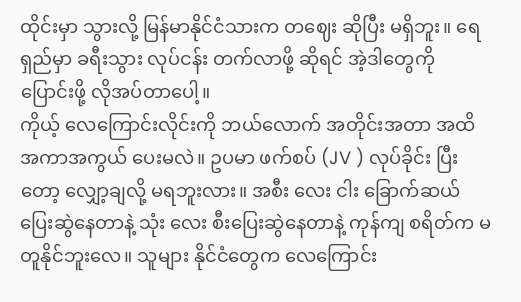ထိုင်းမှာ သွားလို့ မြန်မာနိုင်ငံသားက တဈေး ဆိုပြီး မရှိဘူး။ ရေရှည်မှာ ခရီးသွား လုပ်ငန်း တက်လာဖို့ ဆိုရင် အဲ့ဒါတွေကို ပြောင်းဖို့ လိုအပ်တာပေါ့။
ကိုယ့် လေကြောင်းလိုင်းကို ဘယ်လောက် အတိုင်းအတာ အထိ အကာအကွယ် ပေးမလဲ။ ဥပမာ ဖက်စပ် (JV ) လုပ်ခိုင်း ပြီးတော့ လျှော့ချလို့ မရဘူးလား။ အစီး လေး ငါး ခြောက်ဆယ် ပြေးဆွဲနေတာနဲ့ သုံး လေး စီးပြေးဆွဲနေတာနဲ့ ကုန်ကျ စရိတ်က မတူနိုင်ဘူးလေ။ သူများ နိုင်ငံတွေက လေကြောင်း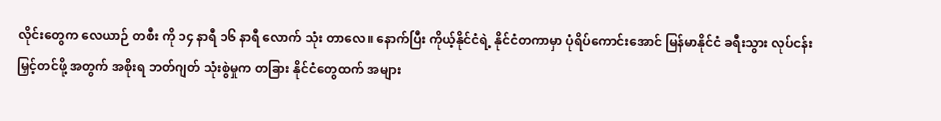လိုင်းတွေက လေယာဉ် တစီး ကို ၁၄ နာရီ ၁၆ နာရီ လောက် သုံး တာလေ။ နောက်ပြီး ကိုယ့်နိုင်ငံရဲ့ နိုင်ငံတကာမှာ ပုံရိပ်ကောင်းအောင် မြန်မာနိုင်ငံ ခရီးသွား လုပ်ငန်း မြှင့်တင်ဖို့ အတွက် အစိုးရ ဘတ်ဂျတ် သုံးစွဲမှုက တခြား နိုင်ငံတွေထက် အများ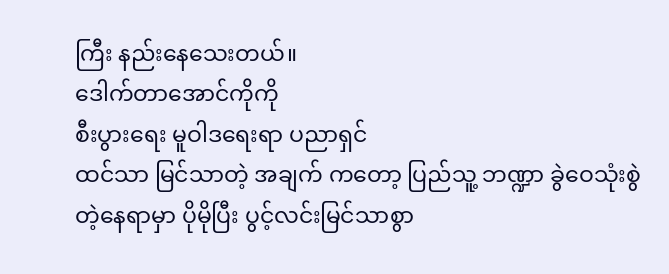ကြီး နည်းနေသေးတယ်။
ဒေါက်တာအောင်ကိုကို
စီးပွားရေး မူဝါဒရေးရာ ပညာရှင်
ထင်သာ မြင်သာတဲ့ အချက် ကတော့ ပြည်သူ့ ဘဏ္ဍာ ခွဲဝေသုံးစွဲတဲ့နေရာမှာ ပိုမိုပြီး ပွင့်လင်းမြင်သာစွာ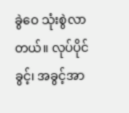ခွဲဝေ သုံးစွဲလာ တယ်။ လုပ်ပိုင်ခွင့်၊ အခွင့်အာ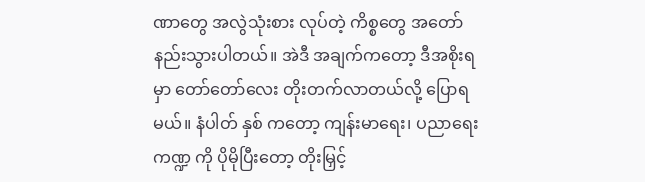ဏာတွေ အလွဲသုံးစား လုပ်တဲ့ ကိစ္စတွေ အတော် နည်းသွားပါတယ်။ အဲဒီ အချက်ကတော့ ဒီအစိုးရမှာ တော်တော်လေး တိုးတက်လာတယ်လို့ ပြောရမယ်။ နံပါတ် နှစ် ကတော့ ကျန်းမာရေး၊ ပညာရေးကဏ္ဍ ကို ပိုမိုပြီးတော့ တိုးမြှင့်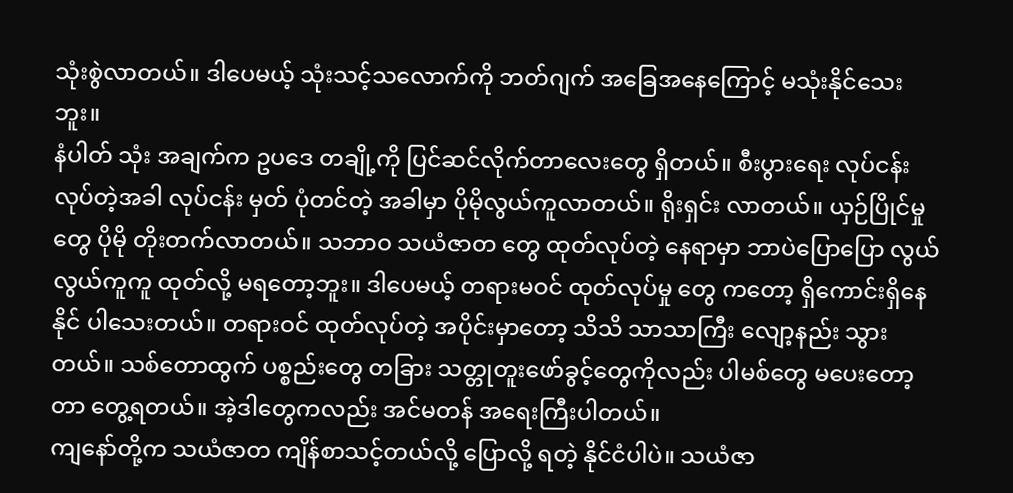သုံးစွဲလာတယ်။ ဒါပေမယ့် သုံးသင့်သလောက်ကို ဘတ်ဂျက် အခြေအနေကြောင့် မသုံးနိုင်သေးဘူး။
နံပါတ် သုံး အချက်က ဥပဒေ တချို့ကို ပြင်ဆင်လိုက်တာလေးတွေ ရှိတယ်။ စီးပွားရေး လုပ်ငန်း လုပ်တဲ့အခါ လုပ်ငန်း မှတ် ပုံတင်တဲ့ အခါမှာ ပိုမိုလွယ်ကူလာတယ်။ ရိုးရှင်း လာတယ်။ ယှဉ်ပြိုင်မှုတွေ ပိုမို တိုးတက်လာတယ်။ သဘာဝ သယံဇာတ တွေ ထုတ်လုပ်တဲ့ နေရာမှာ ဘာပဲပြောပြော လွယ်လွယ်ကူကူ ထုတ်လို့ မရတော့ဘူး။ ဒါပေမယ့် တရားမဝင် ထုတ်လုပ်မှု တွေ ကတော့ ရှိကောင်းရှိနေနိုင် ပါသေးတယ်။ တရားဝင် ထုတ်လုပ်တဲ့ အပိုင်းမှာတော့ သိသိ သာသာကြီး လျော့နည်း သွားတယ်။ သစ်တောထွက် ပစ္စည်းတွေ တခြား သတ္တုတူးဖော်ခွင့်တွေကိုလည်း ပါမစ်တွေ မပေးတော့တာ တွေ့ရတယ်။ အဲ့ဒါတွေကလည်း အင်မတန် အရေးကြီးပါတယ်။
ကျနော်တို့က သယံဇာတ ကျိန်စာသင့်တယ်လို့ ပြောလို့ ရတဲ့ နိုင်ငံပါပဲ။ သယံဇာ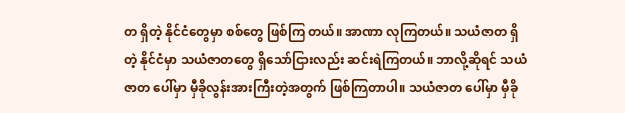တ ရှိတဲ့ နိုင်ငံတွေမှာ စစ်တွေ ဖြစ်ကြ တယ်။ အာဏာ လုကြတယ်။ သယံဇာတ ရှိတဲ့ နိုင်ငံမှာ သယံဇာတတွေ ရှိသော်ငြားလည်း ဆင်းရဲကြတယ်။ ဘာလို့ဆိုရင် သယံဇာတ ပေါ်မှာ မှီခိုလွန်းအားကြီးတဲ့အတွက် ဖြစ်ကြတာပါ။ သယံဇာတ ပေါ်မှာ မှီခို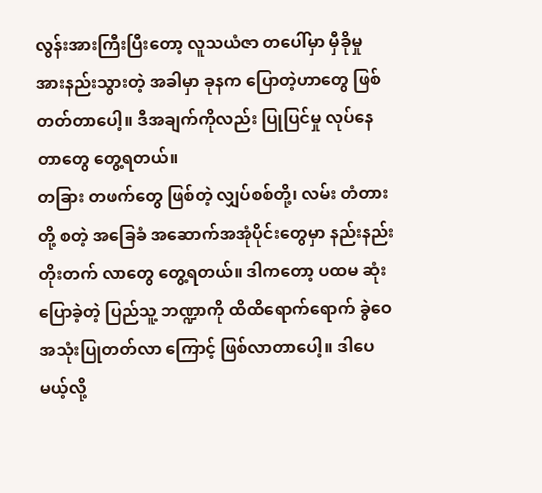လွန်းအားကြီးပြီးတော့ လူသယံဇာ တပေါ်မှာ မှီခိုမှု အားနည်းသွားတဲ့ အခါမှာ ခုနက ပြောတဲ့ဟာတွေ ဖြစ်တတ်တာပေါ့။ ဒီအချက်ကိုလည်း ပြုပြင်မှု လုပ်နေ တာတွေ တွေ့ရတယ်။
တခြား တဖက်တွေ ဖြစ်တဲ့ လျှပ်စစ်တို့၊ လမ်း တံတားတို့ စတဲ့ အခြေခံ အဆောက်အအုံပိုင်းတွေမှာ နည်းနည်း တိုးတက် လာတွေ တွေ့ရတယ်။ ဒါကတော့ ပထမ ဆုံးပြောခဲ့တဲ့ ပြည်သူ့ ဘဏ္ဍာကို ထိထိရောက်ရောက် ခွဲဝေ အသုံးပြုတတ်လာ ကြောင့် ဖြစ်လာတာပေါ့။ ဒါပေမယ့်လို့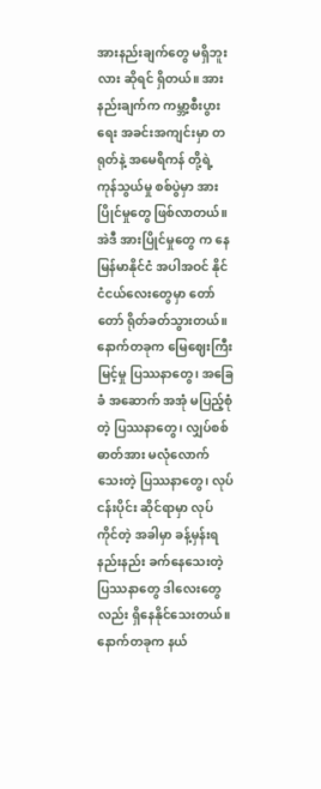အားနည်းချက်တွေ မရှိဘူးလား ဆိုရင် ရှိတယ်။ အားနည်းချက်က ကမ္ဘာ့စီးပွားရေး အခင်းအကျင်းမှာ တရုတ်နဲ့ အမေရိကန် တို့ရဲ့ ကုန်သွယ်မှု စစ်ပွဲမှာ အားပြိုင်မှုတွေ ဖြစ်လာတယ်။ အဲဒီ အားပြိုင်မှုတွေ က နေ မြန်မာနိုင်ငံ အပါအဝင် နိုင်ငံငယ်လေးတွေမှာ တော်တော် ရိုတ်ခတ်သွားတယ်။
နောက်တခုက မြေဈေးကြီးမြင့်မှု ပြဿနာတွေ၊ အခြေခံ အဆောက် အအုံ မပြည့်စုံတဲ့ ပြဿနာတွေ၊ လျှပ်စစ်ဓာတ်အား မလုံလောက်သေးတဲ့ ပြဿနာတွေ၊ လုပ်ငန်းပိုင်း ဆိုင်ရာမှာ လုပ်ကိုင်တဲ့ အခါမှာ ခန့်မှန်းရ နည်းနည်း ခက်နေသေးတဲ့ ပြဿနာတွေ ဒါလေးတွေလည်း ရှိနေနိုင်သေးတယ်။
နောက်တခုက နယ်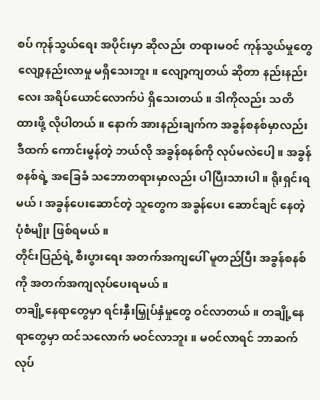စပ် ကုန်သွယ်ရေး အပိုင်းမှာ ဆိုလည်း တရားမဝင် ကုန်သွယ်မှုတွေ လျော့နည်းလာမှု မရှိသေးဘူး။ လျော့ကျတယ် ဆိုတာ နည်းနည်းလေး အရိပ်ယောင်လောက်ပဲ ရှိသေးတယ်။ ဒါကိုလည်း သတိထားဖို့ လိုပါတယ်။ နောက် အားနည်းချက်က အခွန်စနစ်မှာလည်း ဒီထက် ကောင်းမွန်တဲ့ ဘယ်လို အခွန်စနစ်ကို လုပ်မလဲပေါ့။ အခွန်စနစ်ရဲ့ အခြေခံ သဘောတရားမှာလည်း ပါပြီးသားပါ။ ရိုးရှင်းရမယ်၊ အခွန်ပေးဆောင်တဲ့ သူတွေက အခွန်ပေး ဆောင်ချင် နေတဲ့ ပုံစံမျိုး ဖြစ်ရမယ်။
တိုင်းပြည်ရဲ့ စီးပွားရေး အတက်အကျပေါ် မူတည်ပြီး အခွန်စနစ်ကို အတက်အကျလုပ်ပေးရမယ်။
တချို့နေရာတွေမှာ ရင်းနှီးမြှုပ်နှံမှုတွေ ဝင်လာတယ်။ တချို့နေရာတွေမှာ ထင်သလောက် မဝင်လာဘူး။ မဝင်လာရင် ဘာဆက် လုပ်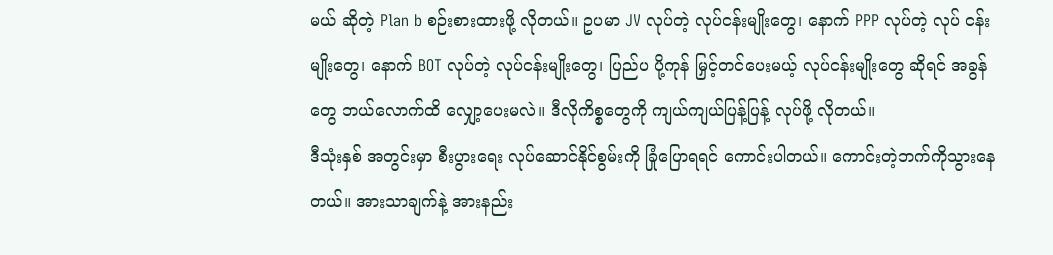မယ် ဆိုတဲ့ Plan b စဉ်းစားထားဖို့ လိုတယ်။ ဥပမာ JV လုပ်တဲ့ လုပ်ငန်းမျိုးတွေ၊ နောက် PPP လုပ်တဲ့ လုပ် ငန်းမျိုးတွေ၊ နောက် BOT လုပ်တဲ့ လုပ်ငန်းမျိုးတွေ၊ ပြည်ပ ပို့ကုန် မြှင့်တင်ပေးမယ့် လုပ်ငန်းမျိုးတွေ ဆိုရင် အခွန်တွေ ဘယ်လောက်ထိ လျှော့ပေးမလဲ။ ဒီလိုကိစ္စတွေကို ကျယ်ကျယ်ပြန့်ပြန့် လုပ်ဖို့ လိုတယ်။
ဒီသုံးနှစ် အတွင်းမှာ စီးပွားရေး လုပ်ဆောင်နိုင်စွမ်းကို ခြုံပြောရရင် ကောင်းပါတယ်။ ကောင်းတဲ့ဘက်ကိုသွားနေတယ်။ အားသာချက်နဲ့ အားနည်း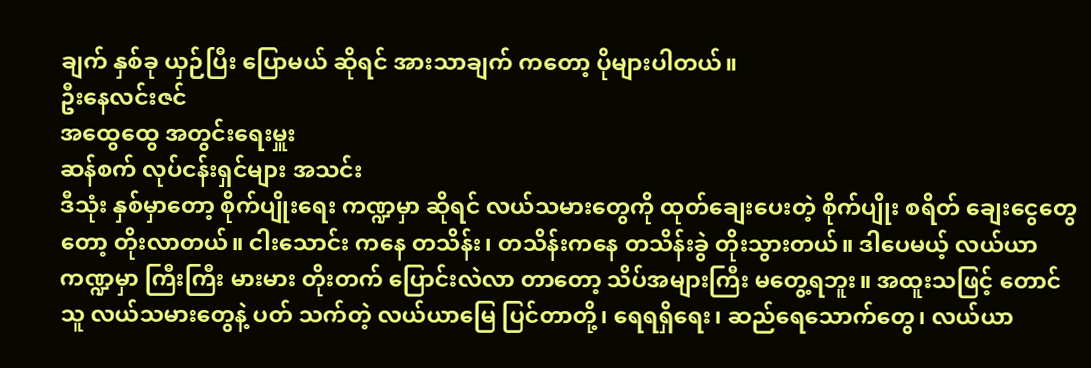ချက် နှစ်ခု ယှဉ်ပြီး ပြောမယ် ဆိုရင် အားသာချက် ကတော့ ပိုများပါတယ်။
ဦးနေလင်းဇင်
အထွေထွေ အတွင်းရေးမှူး
ဆန်စက် လုပ်ငန်းရှင်များ အသင်း
ဒီသုံး နှစ်မှာတော့ စိုက်ပျိုးရေး ကဏ္ဍမှာ ဆိုရင် လယ်သမားတွေကို ထုတ်ချေးပေးတဲ့ စိုက်ပျိုး စရိတ် ချေးငွေတွေတော့ တိုးလာတယ်။ ငါးသောင်း ကနေ တသိန်း၊ တသိန်းကနေ တသိန်းခွဲ တိုးသွားတယ်။ ဒါပေမယ့် လယ်ယာကဏ္ဍမှာ ကြီးကြီး မားမား တိုးတက် ပြောင်းလဲလာ တာတော့ သိပ်အများကြီး မတွေ့ရဘူး။ အထူးသဖြင့် တောင်သူ လယ်သမားတွေနဲ့ ပတ် သက်တဲ့ လယ်ယာမြေ ပြင်တာတို့၊ ရေရရှိရေး၊ ဆည်ရေသောက်တွေ၊ လယ်ယာ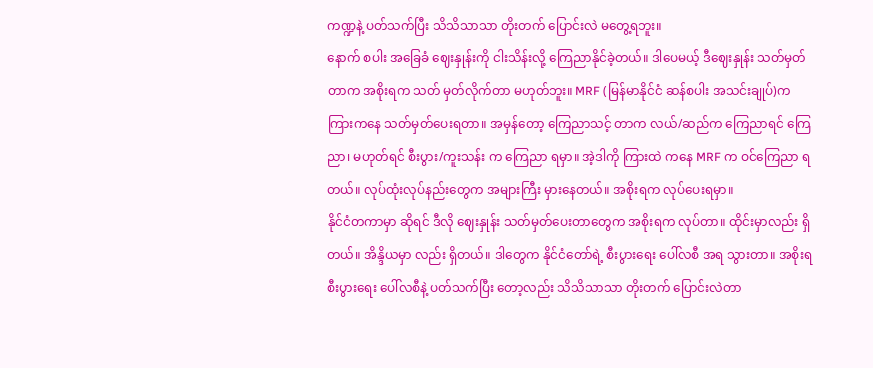ကဏ္ဍနဲ့ ပတ်သက်ပြီး သိသိသာသာ တိုးတက် ပြောင်းလဲ မတွေ့ရဘူး။
နောက် စပါး အခြေခံ ဈေးနှုန်းကို ငါးသိန်းလို့ ကြေညာနိုင်ခဲ့တယ်။ ဒါပေမယ့် ဒီဈေးနှုန်း သတ်မှတ်တာက အစိုးရက သတ် မှတ်လိုက်တာ မဟုတ်ဘူး။ MRF (မြန်မာနိုင်ငံ ဆန်စပါး အသင်းချုပ်)က ကြားကနေ သတ်မှတ်ပေးရတာ။ အမှန်တော့ ကြေညာသင့် တာက လယ်/ဆည်က ကြေညာရင် ကြေညာ၊ မဟုတ်ရင် စီးပွား/ကူးသန်း က ကြေညာ ရမှာ။ အဲ့ဒါကို ကြားထဲ ကနေ MRF က ဝင်ကြေညာ ရတယ်။ လုပ်ထုံးလုပ်နည်းတွေက အများကြီး မှားနေတယ်။ အစိုးရက လုပ်ပေးရမှာ။
နိုင်ငံတကာမှာ ဆိုရင် ဒီလို ဈေးနှုန်း သတ်မှတ်ပေးတာတွေက အစိုးရက လုပ်တာ။ ထိုင်းမှာလည်း ရှိတယ်။ အိန္ဒိယမှာ လည်း ရှိတယ်။ ဒါတွေက နိုင်ငံတော်ရဲ့ စီးပွားရေး ပေါ်လစီ အရ သွားတာ။ အစိုးရ စီးပွားရေး ပေါ်လစီနဲ့ ပတ်သက်ပြီး တော့လည်း သိသိသာသာ တိုးတက် ပြောင်းလဲတာ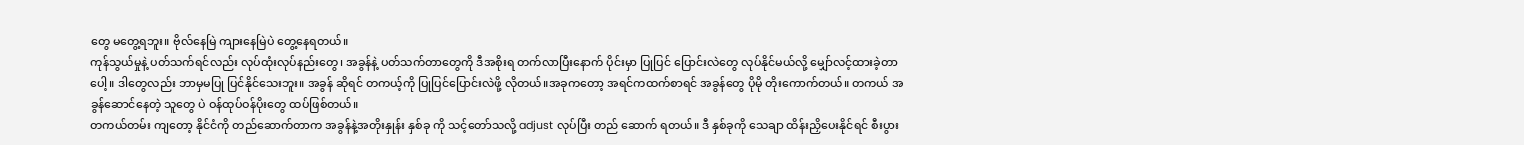တွေ မတွေ့ရဘူး။ ဗိုလ်နေမြဲ ကျားနေမြဲပဲ တွေ့နေရတယ်။
ကုန်သွယ်မှုနဲ့ ပတ်သက်ရင်လည်း လုပ်ထုံးလုပ်နည်းတွေ၊ အခွန်နဲ့ ပတ်သက်တာတွေကို ဒီအစိုးရ တက်လာပြီးနောက် ပိုင်းမှာ ပြုပြင် ပြောင်းလဲတွေ လုပ်နိုင်မယ်လို့ မျှော်လင့်ထားခဲ့တာပေါ့။ ဒါတွေလည်း ဘာမှမပြု ပြင်နိုင်သေးဘူး။ အခွန် ဆိုရင် တကယ့်ကို ပြုပြင်ပြောင်းလဲဖို့ လိုတယ်။အခုကတော့ အရင်ကထက်စာရင် အခွန်တွေ ပိုမို တိုးကောက်တယ်။ တကယ် အခွန်ဆောင်နေတဲ့ သူတွေ ပဲ ဝန်ထုပ်ဝန်ပိုးတွေ ထပ်ဖြစ်တယ်။
တကယ်တမ်း ကျတော့ နိုင်ငံကို တည်ဆောက်တာက အခွန်နဲ့အတိုးနှုန်း နှစ်ခု ကို သင့်တော်သလို့ adjust လုပ်ပြီး တည် ဆောက် ရတယ်။ ဒီ နှစ်ခုကို သေချာ ထိန်းညှိပေးနိုင်ရင် စီးပွား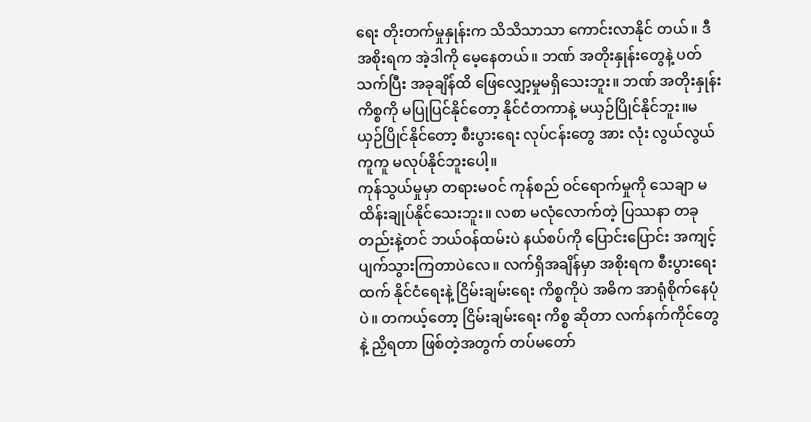ရေး တိုးတက်မှုနှုန်းက သိသိသာသာ ကောင်းလာနိုင် တယ်။ ဒီအစိုးရက အဲ့ဒါကို မေ့နေတယ်။ ဘဏ် အတိုးနှုန်းတွေနဲ့ ပတ်သက်ပြီး အခုချိန်ထိ ဖြေလျှော့မှုမရှိသေးဘူး။ ဘဏ် အတိုးနှုန်း ကိစ္စကို မပြုပြင်နိုင်တော့ နိုင်ငံတကာနဲ့ မယှဉ်ပြိုင်နိုင်ဘူး။မယှဉ်ပြိုင်နိုင်တော့ စီးပွားရေး လုပ်ငန်းတွေ အား လုံး လွယ်လွယ်ကူကူ မလုပ်နိုင်ဘူးပေါ့။
ကုန်သွယ်မှုမှာ တရားမဝင် ကုန်စည် ဝင်ရောက်မှုကို သေချာ မထိန်းချုပ်နိုင်သေးဘူး။ လစာ မလုံလောက်တဲ့ ပြဿနာ တခုတည်းနဲ့တင် ဘယ်ဝန်ထမ်းပဲ နယ်စပ်ကို ပြောင်းပြောင်း အကျင့် ပျက်သွားကြတာပဲလေ။ လက်ရှိအချိန်မှာ အစိုးရက စီးပွားရေးထက် နိုင်ငံရေးနဲ့ ငြိမ်းချမ်းရေး ကိစ္စကိုပဲ အဓိက အာရုံစိုက်နေပုံပဲ။ တကယ့်တော့ ငြိမ်းချမ်းရေး ကိစ္စ ဆိုတာ လက်နက်ကိုင်တွေနဲ့ ညှိရတာ ဖြစ်တဲ့အတွက် တပ်မတော်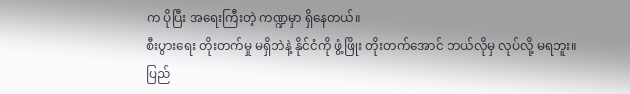က ပိုပြီး အရေးကြီးတဲ့ ကဏ္ဍမှာ ရှိနေတယ်။
စီးပွားရေး တိုးတက်မှု မရှိဘဲနဲ့ နိုင်ငံကို ဖွံ့ဖြိုး တိုးတက်အောင် ဘယ်လိုမှ လုပ်လို့ မရဘူး။ ပြည်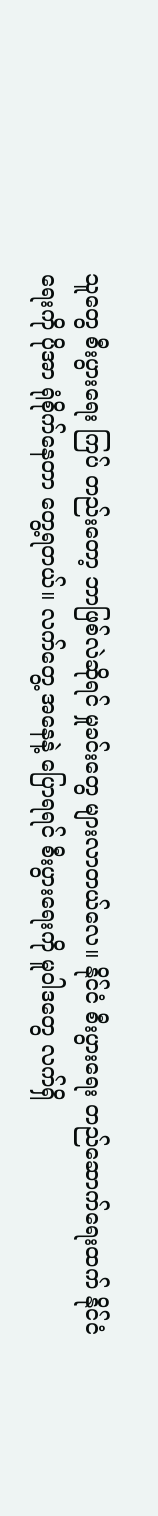သူတွေ စီးပွားရေး ကြပ် တည်းတော့ ဘာဖြစ်လဲဆိုရင် မှုခင်းတွေ များလာတယ်လေ။ နိုင်ငံ စီးပွားရေး တည်ဆောက်ရေးထက် နိုင်ငံရေးကို ပိုအာ ရုံစိုက်နေတာ တွေ့ရတယ်။ လက်တွေ့ အနေနဲ့ ပြောရရင် စီးပွားရေးကို မူဝါဒတွေ လက်ရှိ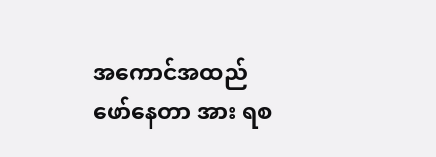အကောင်အထည် ဖော်နေတာ အား ရစ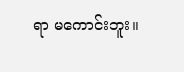ရာ မကောင်းဘူး။